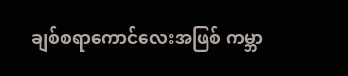ချစ်စရာကောင်လေးအဖြစ် ကမ္ဘာ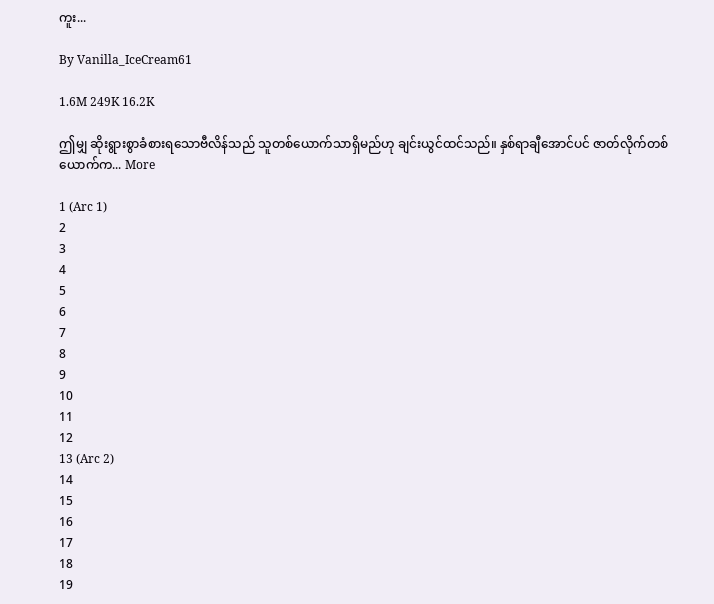ကူး...

By Vanilla_IceCream61

1.6M 249K 16.2K

ဤမျှ ဆိုးရွားစွာခံစားရသောဗီလိန်သည် သူတစ်ယောက်သာရှိမည်ဟု ချင်းယွင်ထင်သည်။ နှစ်ရာချီအောင်ပင် ဇာတ်လိုက်တစ်ယောက်က... More

1 (Arc 1)
2
3
4
5
6
7
8
9
10
11
12
13 (Arc 2)
14
15
16
17
18
19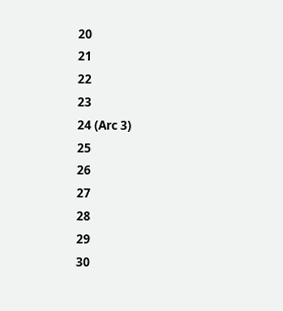20
21
22
23
24 (Arc 3)
25
26
27
28
29
30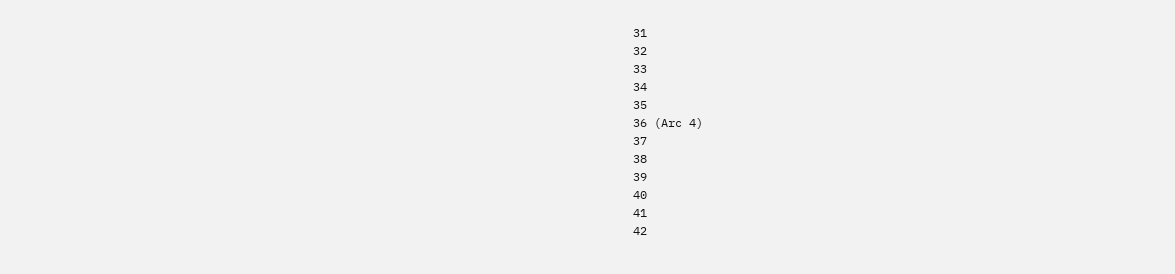31
32
33
34
35
36 (Arc 4)
37
38
39
40
41
42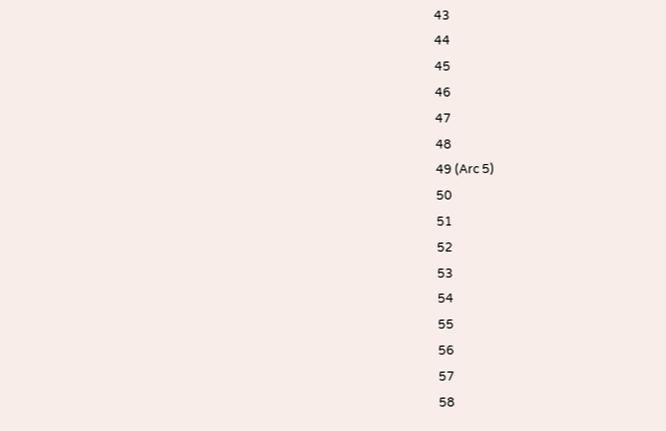43
44
45
46
47
48
49 (Arc 5)
50
51
52
53
54
55
56
57
58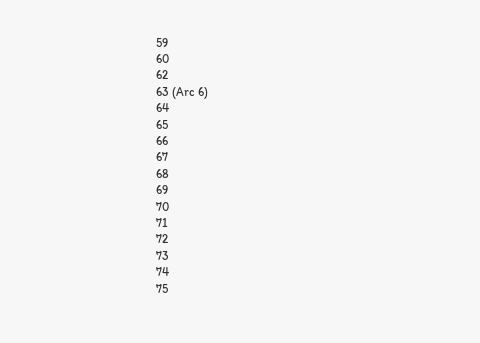59
60
62
63 (Arc 6)
64
65
66
67
68
69
70
71
72
73
74
75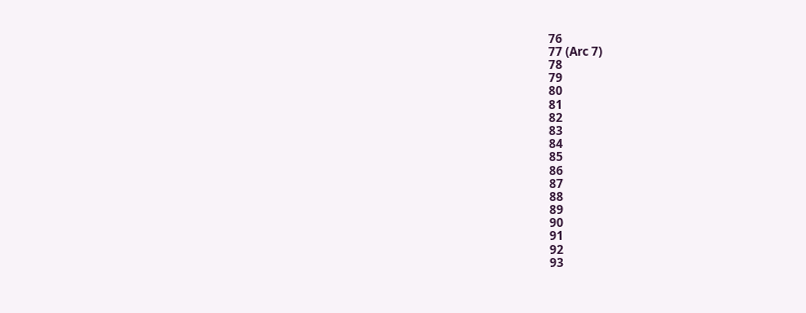76
77 (Arc 7)
78
79
80
81
82
83
84
85
86
87
88
89
90
91
92
93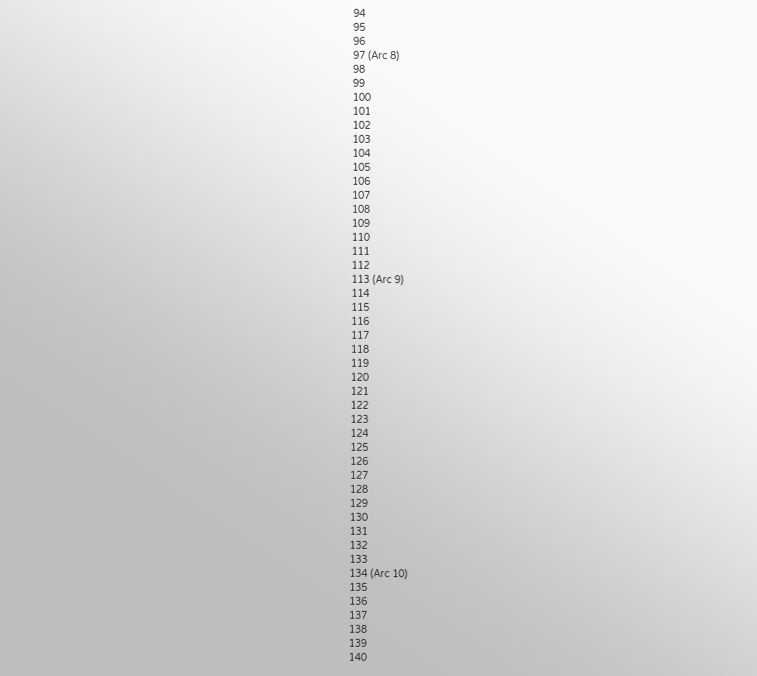94
95
96
97 (Arc 8)
98
99
100
101
102
103
104
105
106
107
108
109
110
111
112
113 (Arc 9)
114
115
116
117
118
119
120
121
122
123
124
125
126
127
128
129
130
131
132
133
134 (Arc 10)
135
136
137
138
139
140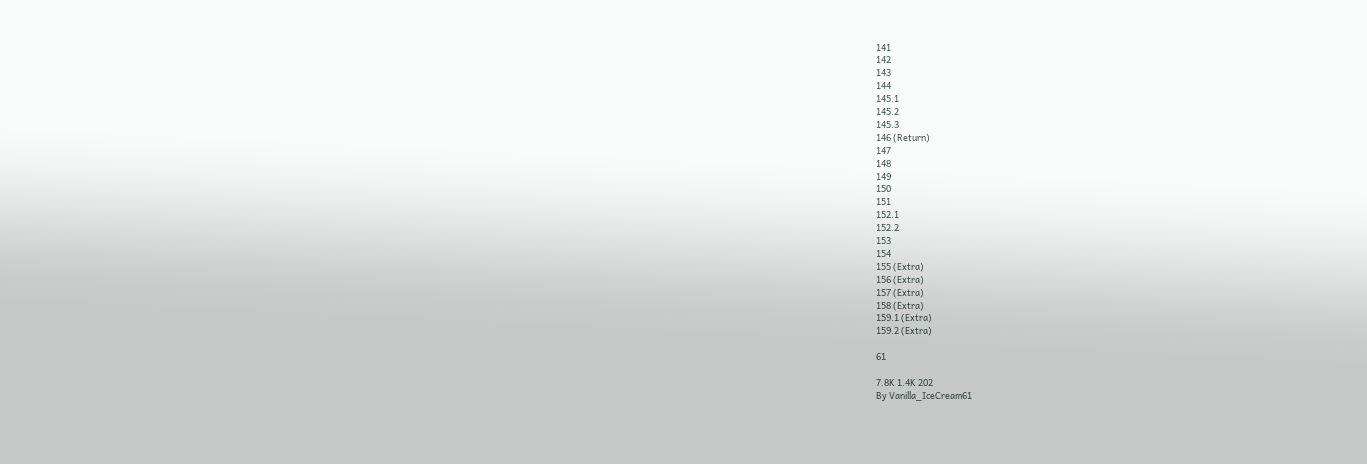141
142
143
144
145.1
145.2
145.3
146 (Return)
147
148
149
150
151
152.1
152.2
153
154
155 (Extra)
156 (Extra)
157 (Extra)
158 (Extra)
159.1 (Extra)
159.2 (Extra)

61

7.8K 1.4K 202
By Vanilla_IceCream61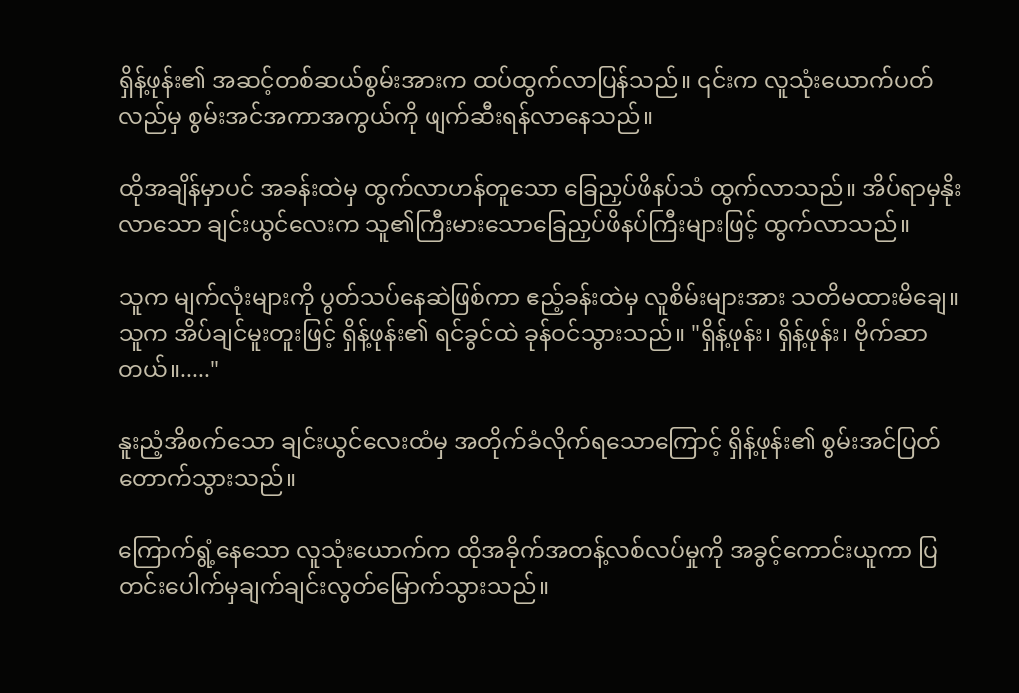ရှိန့်ဖုန်း၏ အဆင့်တစ်ဆယ်စွမ်းအားက ထပ်ထွက်လာပြန်သည်။ ၎င်းက လူသုံးယောက်ပတ်လည်မှ စွမ်းအင်အကာအကွယ်ကို ဖျက်ဆီးရန်လာနေသည်။

ထိုအချိန်မှာပင် အခန်းထဲမှ ထွက်လာဟန်တူသော ခြေညှပ်ဖိနပ်သံ ထွက်လာသည်။ အိပ်ရာမှနိုးလာသော ချင်းယွင်လေးက သူ၏ကြီးမားသောခြေညှပ်ဖိနပ်ကြီးများဖြင့် ထွက်လာသည်။

သူက မျက်လုံးများကို ပွတ်သပ်နေဆဲဖြစ်ကာ ဧည့်ခန်းထဲမှ လူစိမ်းများအား သတိမထားမိချေ။ သူက အိပ်ချင်မူးတူးဖြင့် ရှိန့်ဖုန်း၏ ရင်ခွင်ထဲ ခုန်ဝင်သွားသည်။ "ရှိန့်ဖုန်း၊ ရှိန့်ဖုန်း၊ ဗိုက်ဆာတယ်။....."

နူးညံ့အိစက်သော ချင်းယွင်လေးထံမှ အတိုက်ခံလိုက်ရသောကြောင့် ရှိန့်ဖုန်း၏ စွမ်းအင်ပြတ်တောက်သွားသည်။

ကြောက်ရွံ့နေသော လူသုံးယောက်က ထိုအခိုက်အတန့်လစ်လပ်မှုကို အခွင့်ကောင်းယူကာ ပြတင်းပေါက်မှချက်ချင်းလွတ်မြောက်သွားသည်။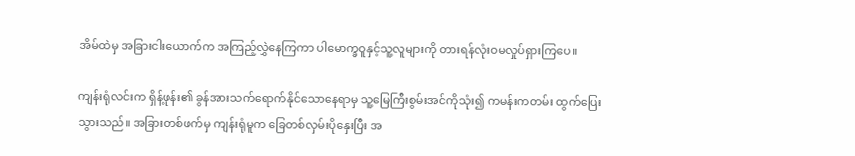အိမ်ထဲမှ အခြားငါးယောက်က အကြည့်လွှဲနေကြကာ ပါမောက္ခဝူနှင့်သူ့လူများကို တားရန်လုံးဝမလှုပ်ရှားကြပေ။

ကျန်းရုံလင်းက ရှိန့်ဖုန်း၏ ခွန်အားသက်ရောက်နိုင်သောနေရာမှ သူ့မြေကြီးစွမ်းအင်ကိုသုံး၍ ကမန်းကတမ်း ထွက်ပြေးသွားသည်။ အခြားတစ်ဖက်မှ ကျန်းရုံမူက ခြေတစ်လှမ်းပိုနှေးပြီး အ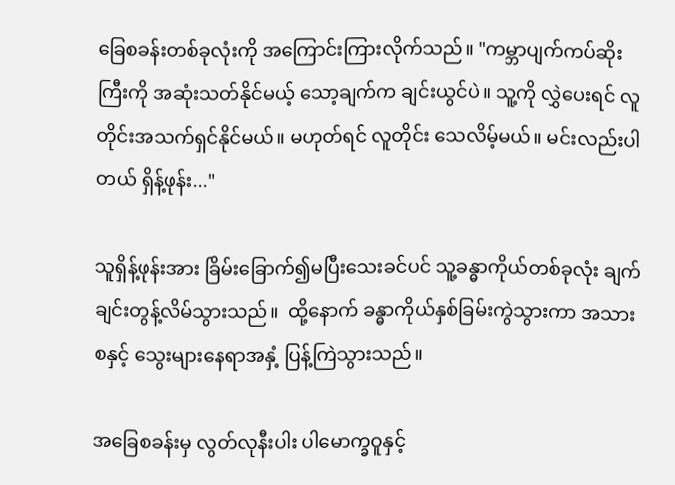ခြေစခန်းတစ်ခုလုံးကို အကြောင်းကြားလိုက်သည်။ "ကမ္ဘာပျက်ကပ်ဆိုးကြီးကို အဆုံးသတ်နိုင်မယ့် သော့ချက်က ချင်းယွင်ပဲ။ သူ့ကို လွှဲပေးရင် လူတိုင်းအသက်ရှင်နိုင်မယ်။ မဟုတ်ရင် လူတိုင်း သေလိမ့်မယ်။ မင်းလည်းပါတယ် ရှိန့်ဖုန်း..."

သူရှိန့်ဖုန်းအား ခြိမ်းခြောက်၍မပြီးသေးခင်ပင် သူ့ခန္ဓာကိုယ်တစ်ခုလုံး ချက်ချင်းတွန့်လိမ်သွားသည်။  ထို့နောက် ခန္ဓာကိုယ်နှစ်ခြမ်းကွဲသွားကာ အသားစနှင့် သွေးများနေရာအနှံ့ ပြန့်ကြဲသွားသည်။

အခြေစခန်းမှ လွတ်လုနီးပါး ပါမောက္ခဝူနှင့်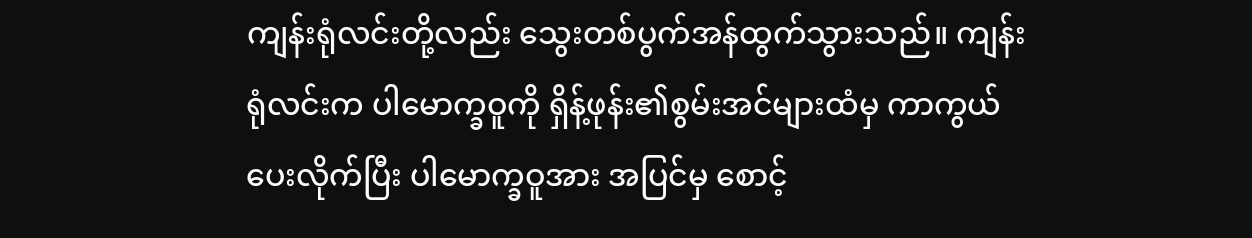ကျန်းရုံလင်းတို့လည်း သွေးတစ်ပွက်အန်ထွက်သွားသည်။ ကျန်းရုံလင်းက ပါမောက္ခဝူကို ရှိန့်ဖုန်း၏စွမ်းအင်များထံမှ ကာကွယ်ပေးလိုက်ပြီး ပါမောက္ခဝူအား အပြင်မှ စောင့်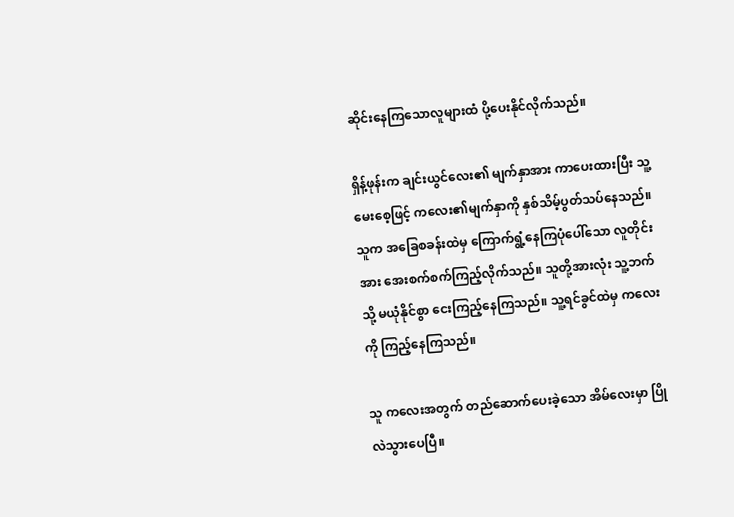ဆိုင်းနေကြသောလူများထံ ပို့ပေးနိုင်လိုက်သည်။

ရှိန့်ဖုန်းက ချင်းယွင်လေး၏ မျက်နှာအား ကာပေးထားပြီး သူ့မေးစေ့ဖြင့် ကလေး၏မျက်နှာကို နှစ်သိမ့်ပွတ်သပ်နေသည်။ သူက အခြေစခန်းထဲမှ ကြောက်ရွံ့နေကြပုံပေါ်သော လူတိုင်းအား အေးစက်စက်ကြည့်လိုက်သည်။ သူတို့အားလုံး သူ့ဘက်သို့ မယုံနိုင်စွာ ငေးကြည့်နေကြသည်။ သူ့ရင်ခွင်ထဲမှ ကလေးကို ကြည့်နေကြသည်။

သူ ကလေးအတွက် တည်ဆောက်ပေးခဲ့သော အိမ်လေးမှာ ပြိုလဲသွားပေပြီ။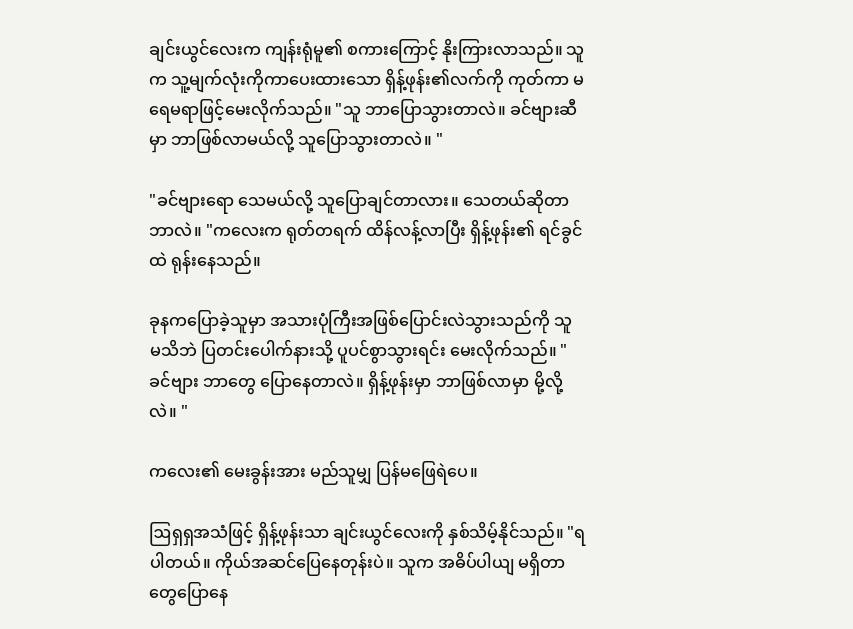ချင်းယွင်လေးက ကျန်းရုံမူ၏ စကားကြောင့် နိုးကြားလာသည်။ သူက သူ့မျက်လုံးကိုကာပေးထားသော ရှိန့်ဖုန်း၏လက်ကို ကုတ်ကာ မရေမရာဖြင့်မေးလိုက်သည်။ "သူ ဘာပြောသွားတာလဲ။ ခင်ဗျားဆီမှာ ဘာဖြစ်လာမယ်လို့ သူပြောသွားတာလဲ။ "

"ခင်ဗျားရော သေမယ်လို့ သူပြောချင်တာလား။ သေတယ်ဆိုတာ ဘာလဲ။ "ကလေးက ရုတ်တရက် ထိန်လန့်လာပြီး ရှိန့်ဖုန်း၏ ရင်ခွင်ထဲ ရုန်းနေသည်။

ခုနကပြောခဲ့သူမှာ အသားပုံကြီးအဖြစ်ပြောင်းလဲသွားသည်ကို သူ မသိဘဲ ပြတင်းပေါက်နားသို့ ပူပင်စွာသွားရင်း မေးလိုက်သည်။ "ခင်ဗျား ဘာတွေ ပြောနေတာလဲ။ ရှိန့်ဖုန်းမှာ ဘာဖြစ်လာမှာ မို့လို့လဲ။ "

ကလေး၏ မေးခွန်းအား မည်သူမျှ ပြန်မဖြေရဲပေ။

ဩရှရှအသံဖြင့် ရှိန့်ဖုန်းသာ ချင်းယွင်လေးကို နှစ်သိမ့်နိုင်သည်။ "ရပါတယ်။ ကိုယ်အဆင်ပြေနေတုန်းပဲ။ သူက အဓိပ်ပါယျ မရှိတာတွေပြောနေ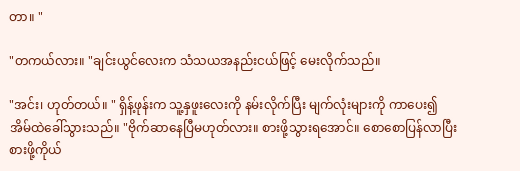တာ။ "

"တကယ်လား။ "ချင်းယွင်လေးက သံသယအနည်းငယ်ဖြင့် မေးလိုက်သည်။

"အင်း၊ ဟုတ်တယ်။ " ရှိန့်ဖုန်းက သူ့နှဖူးလေးကို နမ်းလိုက်ပြီး မျက်လုံးများကို ကာပေး၍ အိမ်ထဲခေါ်သွားသည်။ "ဗိုက်ဆာနေပြီမဟုတ်လား။ စားဖို့သွားရအောင်။ စောစောပြန်လာပြီး စားဖို့ကိုယ်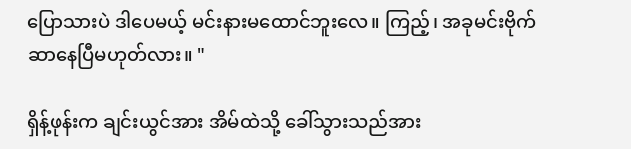ပြောသားပဲ ဒါပေမယ့် မင်းနားမထောင်ဘူးလေ။ ကြည့်၊ အခုမင်းဗိုက်ဆာနေပြီမဟုတ်လား။ "

ရှိန့်ဖုန်းက ချင်းယွင်အား အိမ်ထဲသို့ ခေါ်သွားသည်အား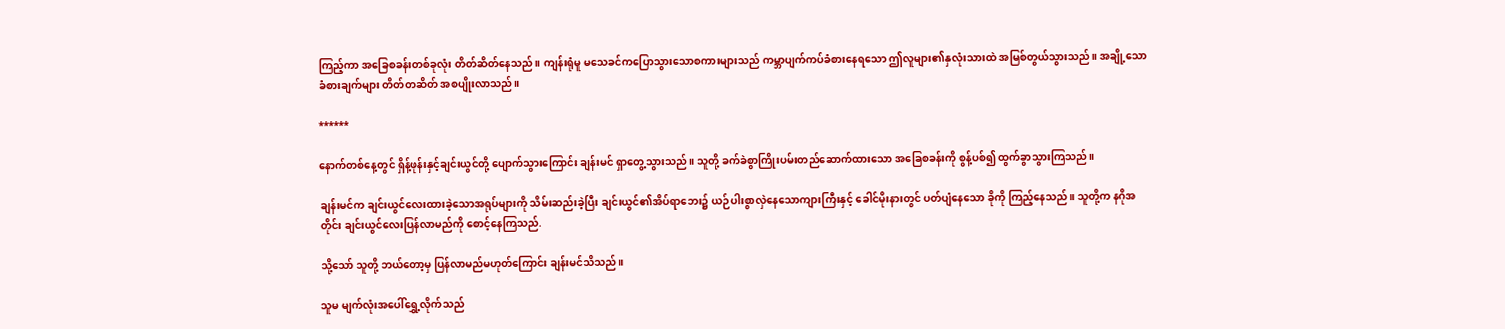ကြည့်ကာ အခြေစခန်းတစ်ခုလုံး တိတ်ဆိတ်နေသည်။ ကျန်းရုံမူ မသေခင်ကပြောသွားသောစကားများသည် ကမ္ဘာပျက်ကပ်ခံစားနေရသော ဤလူများ၏နှလုံးသားထဲ အမြစ်တွယ်သွားသည်။ အချို့သော ခံစားချက်များ တိတ်တဆိတ် အစပျိုးလာသည်။

******

နောက်တစ်နေ့တွင် ရှိန့်ဖုန်းနှင့်ချင်းယွင်တို့ ပျောက်သွားကြောင်း ချန်းမင် ရှာတွေ့သွားသည်။ သူတို့ ခက်ခဲစွာကြိုးပမ်းတည်ဆောက်ထားသော အခြေစခန်းကို စွန့်ပစ်၍ ထွက်ခွာသွားကြသည်။

ချန်းမင်က ချင်းယွင်လေးထားခဲ့သောအရုပ်များကို သိမ်းဆည်းခဲ့ပြီး ချင်းယွင်၏အိပ်ရာဘေး၌ ယဉ်ပါးစွာလှဲနေသောကျားကြီးနှင့် ခေါင်မိုးနားတွင် ပတ်ပျံနေသော ခိုကို ကြည့်နေသည်။ သူတို့က နဂိုအတိုင်း ချင်းယွင်လေးပြန်လာမည်ကို စောင့်နေကြသည်.

သို့သော် သူတို့ ဘယ်တော့မှ ပြန်လာမည်မဟုတ်ကြောင်း ချန်းမင်သိသည်။

သူမ မျက်လုံးအပေါ်ရွှေ့လိုက်သည်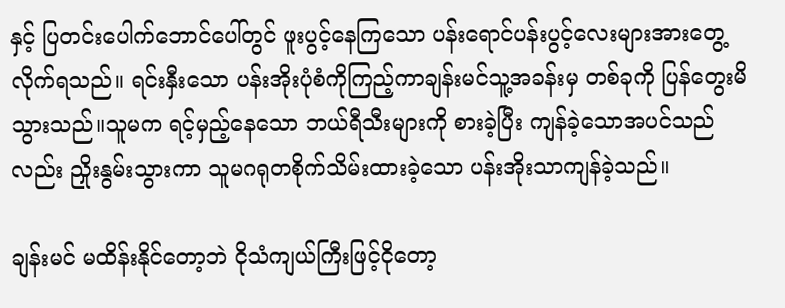နှင့် ပြတင်းပေါက်ဘောင်ပေါ်တွင် ဖူးပွင့်နေကြသော ပန်းရောင်ပန်းပွင့်လေးများအားတွေ့လိုက်ရသည်။ ရင်းနှီးသော ပန်းအိုးပုံစံကိုကြည့်ကာချန်းမင်သူ့အခန်းမှ တစ်ခုကို ပြန်တွေးမိသွားသည်။သူမက ရင့်မှည့်နေသော ဘယ်ရီသီးများကို စားခဲ့ပြီး ကျန်ခဲ့သောအပင်သည်လည်း ညှိုးနွမ်းသွားကာ သူမဂရုတစိုက်သိမ်းထားခဲ့သော ပန်းအိုးသာကျန်ခဲ့သည်။

ချန်းမင် မထိန်းနိုင်တော့ဘဲ ငိုသံကျယ်ကြီးဖြင့်ငိုတော့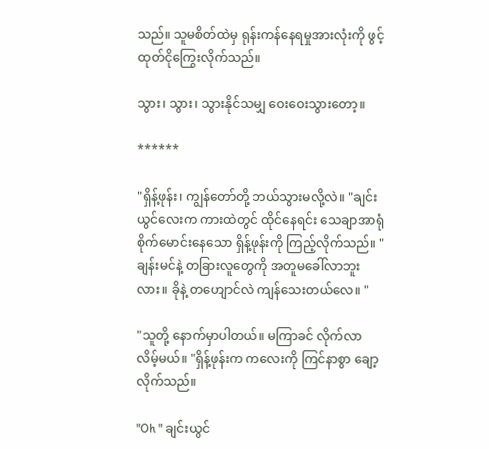သည်။ သူမစိတ်ထဲမှ ရုန်းကန်နေရမှုအားလုံးကို ဖွင့်ထုတ်ငိုကြွေးလိုက်သည်။

သွား၊ သွား၊ သွားနိုင်သမျှ ဝေးဝေးသွားတော့။

******

"ရှိန့်ဖုန်း၊ ကျွန်တော်တို့ ဘယ်သွားမလို့လဲ။ "ချင်းယွင်လေးက ကားထဲတွင် ထိုင်နေရင်း သေချာအာရုံစိုက်မောင်းနေသော ရှိန့်ဖုန်းကို ကြည့်လိုက်သည်။ "ချန်းမင်နဲ့ တခြားလူတွေကို အတူမခေါ်လာဘူးလား။ ခိုနဲ့ တဟျောင်လဲ ကျန်သေးတယ်လေ။ "

"သူတို့ နောက်မှာပါတယ်။ မကြာခင် လိုက်လာလိမ့်မယ်။ "ရှိန့်ဖုန်းက ကလေးကို ကြင်နာစွာ ချော့လိုက်သည်။

"Oh " ချင်းယွင်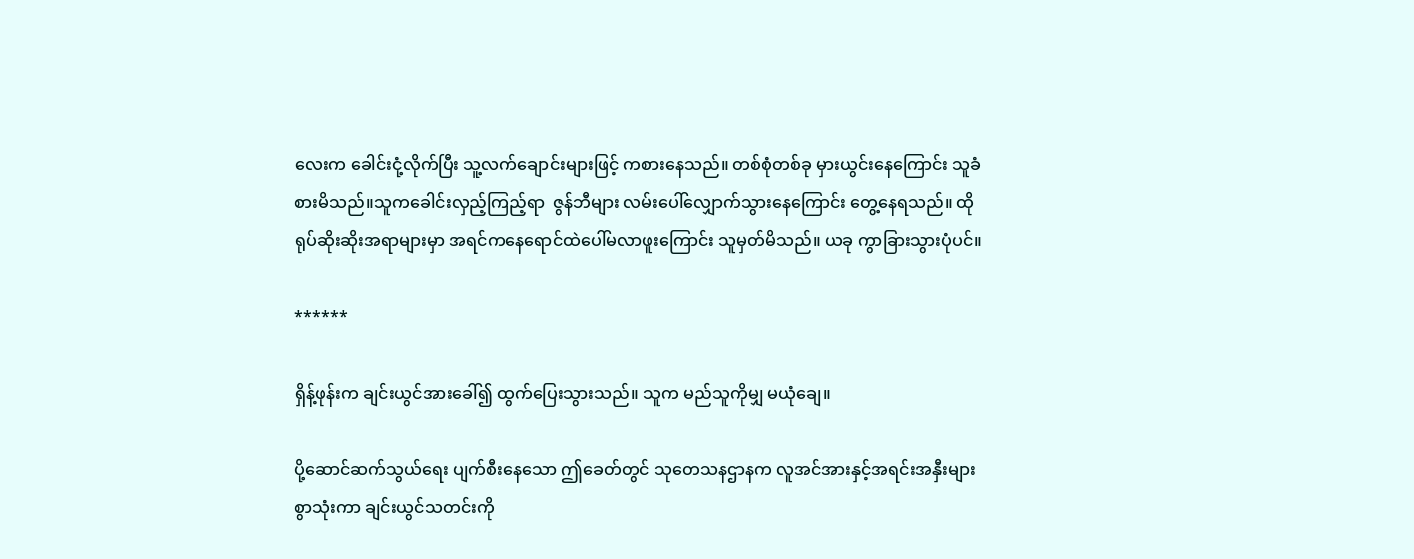လေးက ခေါင်းငုံ့လိုက်ပြီး သူ့လက်ချောင်းများဖြင့် ကစားနေသည်။ တစ်စုံတစ်ခု မှားယွင်းနေကြောင်း သူခံစားမိသည်။သူကခေါင်းလှည့်ကြည့်ရာ  ဇွန်ဘီများ လမ်းပေါ်လျှောက်သွားနေကြောင်း တွေ့နေရသည်။ ထိုရုပ်ဆိုးဆိုးအရာများမှာ အရင်ကနေရောင်ထဲပေါ်မလာဖူးကြောင်း သူမှတ်မိသည်။ ယခု ကွာခြားသွားပုံပင်။

******

ရှိန့်ဖုန်းက ချင်းယွင်အားခေါ်၍ ထွက်ပြေးသွားသည်။ သူက မည်သူကိုမျှ မယုံချေ။

ပို့ဆောင်ဆက်သွယ်ရေး ပျက်စီးနေသော ဤခေတ်တွင် သုတေသနဌာနက လူအင်အားနှင့်အရင်းအနှီးများစွာသုံးကာ ချင်းယွင်သတင်းကို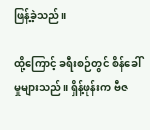ဖြန့်ခဲ့သည်။

ထို့ကြောင့် ခရီးစဉ်တွင် စိန်ခေါ်မှုများသည်။ ရှိန့်ဖုန်းက ဗီဇ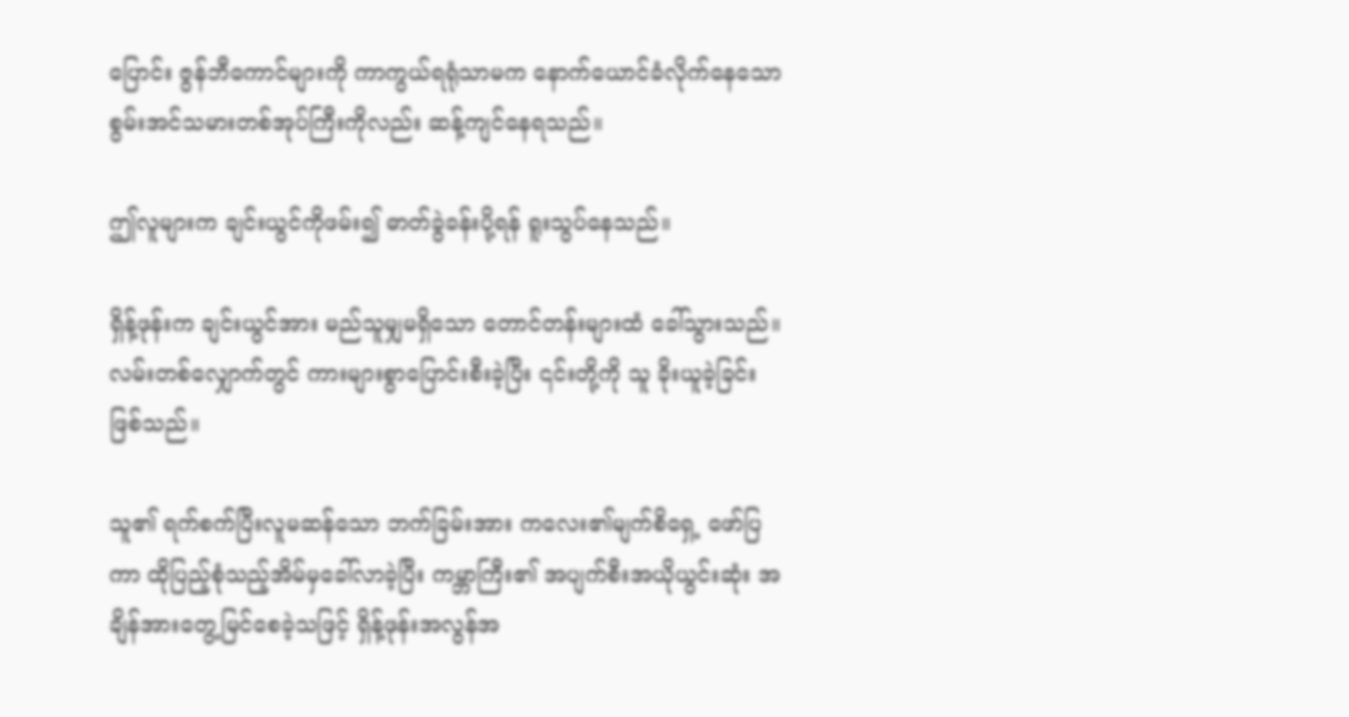ပြောင်း ဇွန်ဘီကောင်များကို ကာကွယ်ရရုံသာမက နောက်ယောင်ခံလိုက်နေသော စွမ်းအင်သမားတစ်အုပ်ကြီးကိုလည်း ဆန့်ကျင်နေရသည်။

ဤလူများက ချင်းယွင်ကိုဖမ်း၍ ဓာတ်ခွဲခန်းပို့ရန် ရူးသွပ်နေသည်။

ရှိန့်ဖုန်းက ချင်းယွင်အား မည်သူမျှမရှိသော တောင်တန်းများထံ ခေါ်သွားသည်။ လမ်းတစ်လျှောက်တွင် ကားများစွာပြောင်းစီးခဲ့ပြီး ၎င်းတို့ကို သူ ခိုးယူခဲ့ခြင်း ဖြစ်သည်။

သူ၏ ရက်စက်ပြီးလူမဆန်သော ဘက်ခြမ်းအား ကလေး၏မျက်စိရှေ့ ဖော်ပြကာ ထိုပြည့်စုံသည့်အိမ်မှခေါ်လာခဲ့ပြီး ကမ္ဘာကြီး၏ အပျက်စီးအယိုယွင်းဆုံး အချိန်အားတွေ့မြင်စေခဲ့သဖြင့် ရှိန့်ဖုန်းအလွန်အ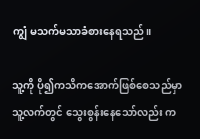ကျွံ မသက်မသာခံစားနေရသည်။

သူ့ကို ပို၍ကသိကအောက်ဖြစ်စေသည်မှာ သူ့လက်တွင် သွေးစွန်းနေသော်လည်း က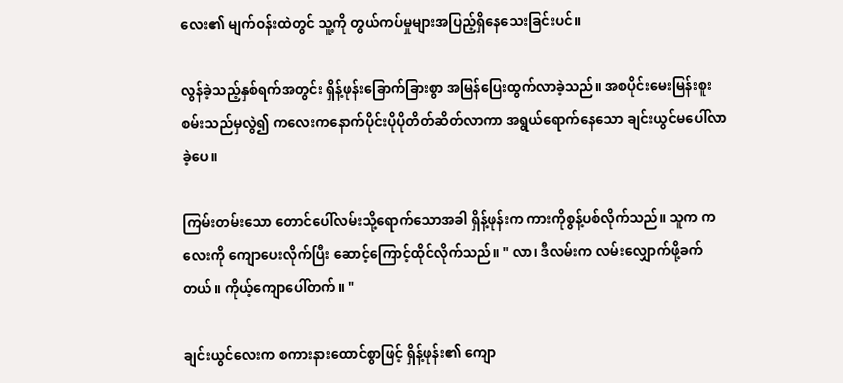လေး၏ မျက်ဝန်းထဲတွင် သူ့ကို တွယ်ကပ်မှုများအပြည့်ရှိနေသေးခြင်းပင်။

လွန်ခဲ့သည့်နှစ်ရက်အတွင်း ရှိန့်ဖုန်းခြောက်ခြားစွာ အမြန်ပြေးထွက်လာခဲ့သည်။ အစပိုင်းမေးမြန်းစူးစမ်းသည်မှလွဲ၍ ကလေးကနောက်ပိုင်းပိုပိုတိတ်ဆိတ်လာကာ အရွယ်ရောက်နေသော ချင်းယွင်မပေါ်လာခဲ့ပေ။

ကြမ်းတမ်းသော တောင်ပေါ်လမ်းသို့ရောက်သောအခါ ရှိန့်ဖုန်းက ကားကိုစွန့်ပစ်လိုက်သည်။ သူက ကလေးကို ကျောပေးလိုက်ပြီး ဆောင့်ကြောင့်ထိုင်လိုက်သည်။ " လာ၊ ဒီလမ်းက လမ်းလျှောက်ဖို့ခက်တယ်။ ကိုယ့်ကျောပေါ်တက်။ "

ချင်းယွင်လေးက စကားနားထောင်စွာဖြင့် ရှိန့်ဖုန်း၏ ကျော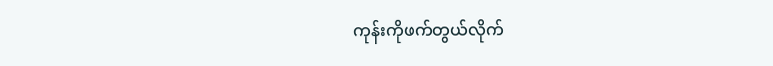ကုန်းကိုဖက်တွယ်လိုက်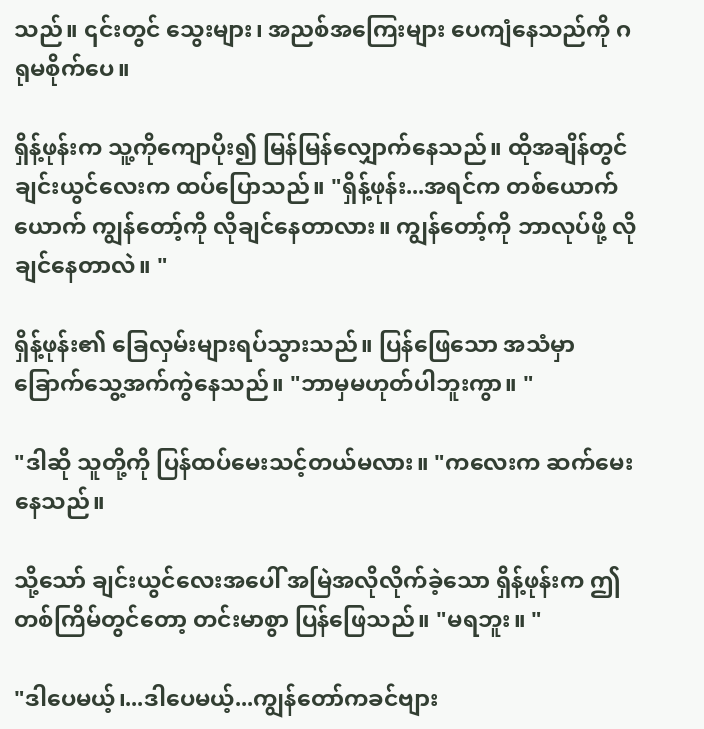သည်။ ၎င်းတွင် သွေးများ၊ အညစ်အကြေးများ ပေကျံနေသည်ကို ဂရုမစိုက်ပေ။

ရှိန့်ဖုန်းက သူ့ကိုကျောပိုး၍ မြန်မြန်လျှောက်နေသည်။ ထိုအချိန်တွင် ချင်းယွင်လေးက ထပ်ပြောသည်။ "ရှိန့်ဖုန်း...အရင်က တစ်ယောက်ယောက် ကျွန်တော့်ကို လိုချင်နေတာလား။ ကျွန်တော့်ကို ဘာလုပ်ဖို့ လိုချင်နေတာလဲ။ "

ရှိန့်ဖုန်း၏ ခြေလှမ်းများရပ်သွားသည်။ ပြန်ဖြေသော အသံမှာ ခြောက်သွေ့အက်ကွဲနေသည်။ "ဘာမှမဟုတ်ပါဘူးကွာ။ "

"ဒါဆို သူတို့ကို ပြန်ထပ်မေးသင့်တယ်မလား။ "ကလေးက ဆက်မေးနေသည်။

သို့သော် ချင်းယွင်လေးအပေါ် အမြဲအလိုလိုက်ခဲ့သော ရှိန့်ဖုန်းက ဤတစ်ကြိမ်တွင်တော့ တင်းမာစွာ ပြန်ဖြေသည်။ "မရဘူး။ "

"ဒါပေမယ့်၊...ဒါပေမယ့်...ကျွန်တော်ကခင်ဗျား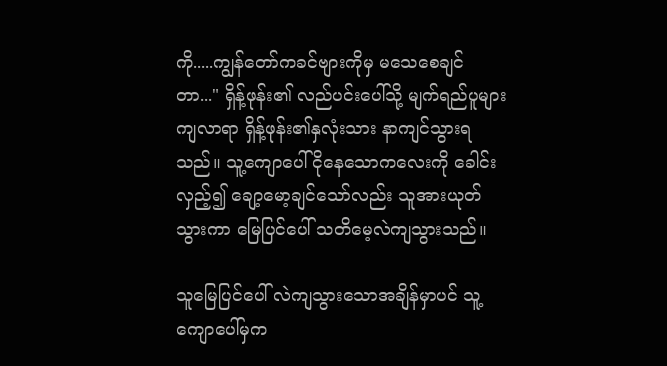ကို.....ကျွန်တော်ကခင်ဗျားကိုမှ မသေစေချင်တာ..." ရှိန့်ဖုန်း၏ လည်ပင်းပေါ်သို့ မျက်ရည်ပူများကျလာရာ ရှိန့်ဖုန်း၏နှလုံးသား နာကျင်သွားရသည်။ သူ့ကျောပေါ်ငိုနေသောကလေးကို ခေါင်းလှည့်၍ ချော့မော့ချင်သော်လည်း သူအားယုတ်သွားကာ မြေပြင်ပေါ် သတိမေ့လဲကျသွားသည်။

သူမြေပြင်ပေါ် လဲကျသွားသောအချိန်မှာပင် သူ့ကျောပေါ်မှက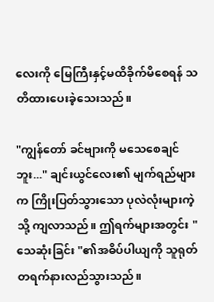လေးကို မြေကြီးနှင့်မထိခိုက်မိစေရန် သတိထားပေးခဲ့သေးသည်။

"ကျွန်တော် ခင်ဗျားကို မသေစေချင်ဘူး..." ချင်းယွင်လေး၏ မျက်ရည်များက ကြိုးပြတ်သွားသော ပုလဲလုံးများကဲ့သို့ ကျလာသည်။ ဤရက်များအတွင်း "သေဆုံးခြင်း "၏အဓိပ်ပါယျကို သူရုတ်တရက်နားလည်သွားသည်။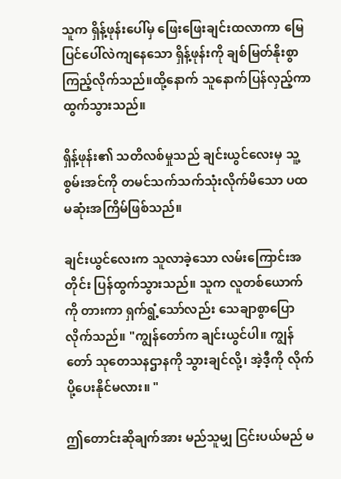သူက ရှိန့်ဖုန်းပေါ်မှ ဖြေးဖြေးချင်းထလာကာ မြေပြင်ပေါ်လဲကျနေသော ရှိန့်ဖုန်းကို ချစ်မြတ်နိုးစွာကြည့်လိုက်သည်။ထို့နောက် သူနောက်ပြန်လှည့်ကာ ထွက်သွားသည်။

ရှိန့်ဖုန်း၏ သတိလစ်မှုသည် ချင်းယွင်လေးမှ သူ့စွမ်းအင်ကို တမင်သက်သက်သုံးလိုက်မိသော ပထမဆုံးအကြိမ်ဖြစ်သည်။

ချင်းယွင်လေးက သူလာခဲ့သော လမ်းကြောင်းအတိုင်း ပြန်ထွက်သွားသည်။ သူက လူတစ်ယောက်ကို တားကာ ရှက်ရွံ့သော်လည်း သေချာစွာပြောလိုက်သည်။ "ကျွန်တော်က ချင်းယွင်ပါ။ ကျွန်တော် သုတေသနဌာနကို သွားချင်လို့၊ အဲ့ဒီ့ကို လိုက်ပို့ပေးနိုင်မလား။ "

ဤတောင်းဆိုချက်အား မည်သူမျှ ငြင်းပယ်မည် မ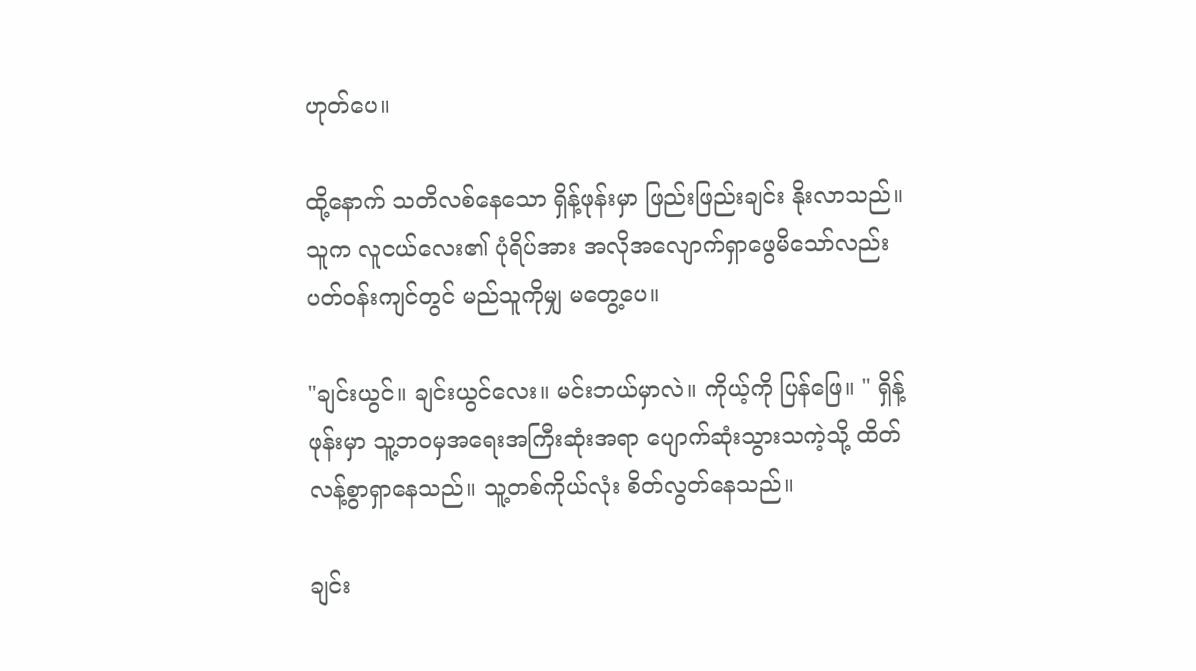ဟုတ်ပေ။

ထို့နောက် သတိလစ်နေသော ရှိန့်ဖုန်းမှာ ဖြည်းဖြည်းချင်း နိုးလာသည်။ သူက လူငယ်လေး၏ ပုံရိပ်အား အလိုအလျောက်ရှာဖွေမိသော်လည်း ပတ်ဝန်းကျင်တွင် မည်သူကိုမျှ မတွေ့ပေ။

"ချင်းယွင်။ ချင်းယွင်လေး။ မင်းဘယ်မှာလဲ။ ကိုယ့်ကို ပြန်ဖြေ။ " ရှိန့်ဖုန်းမှာ သူ့ဘဝမှအရေးအကြီးဆုံးအရာ ပျောက်ဆုံးသွားသကဲ့သို့ ထိတ်လန့်စွာရှာနေသည်။ သူ့တစ်ကိုယ်လုံး စိတ်လွတ်နေသည်။

ချင်း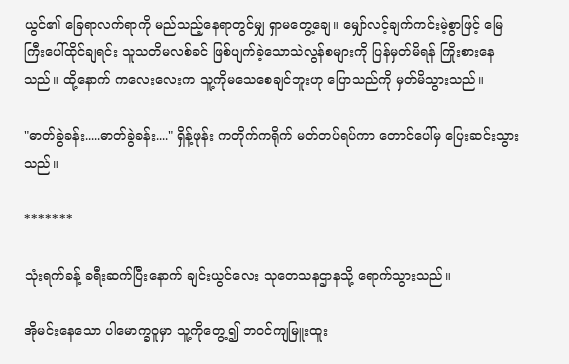ယွင်၏ ခြေရာလက်ရာကို မည်သည့်နေရာတွင်မျှ ရှာမတွေ့ချေ။ မျှော်လင့်ချက်ကင်းမဲ့စွာဖြင့် မြေကြီးပေါ်ထိုင်ချရင်း သူသတိမလစ်ခင် ဖြစ်ပျက်ခဲ့သောသဲလွန်စများကို ပြန်မှတ်မိရန် ကြိုးစားနေသည်။ ထို့နောက် ကလေးလေးက သူ့ကိုမသေစေချင်ဘူးဟု ပြောသည်ကို မှတ်မိသွားသည်။

"ဓာတ်ခွဲခန်း.....ဓာတ်ခွဲခန်း...." ရှိန့်ဖုန်း ကတိုက်ကရိုက် မတ်တပ်ရပ်ကာ တောင်ပေါ်မှ ပြေးဆင်းသွားသည်။

*******

သုံးရက်ခန့် ခရီးဆက်ပြီးနောက် ချင်းယွင်လေး သုတေသနဌာနသို့ ရောက်သွားသည်။

အိုမင်းနေသော ပါမောက္ခဝူမှာ သူ့ကိုတွေ့၍ ဘဝင်ကျမြူးထူး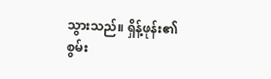သွားသည်။ ရှိန့်ဖုန်း၏ စွမ်း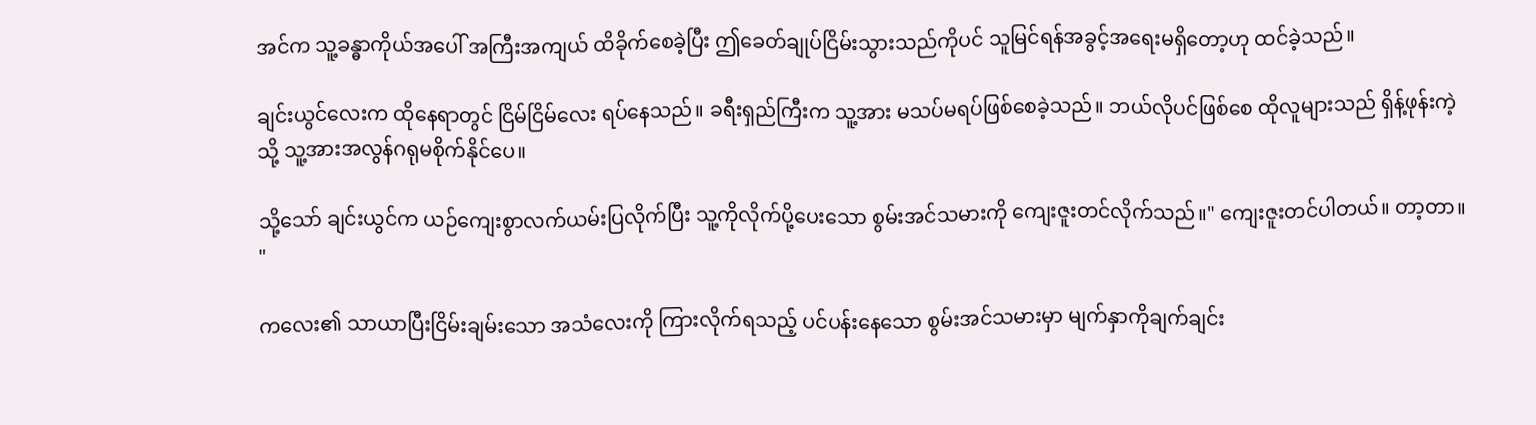အင်က သူ့ခန္ဓာကိုယ်အပေါ် အကြီးအကျယ် ထိခိုက်စေခဲ့ပြီး ဤခေတ်ချုပ်ငြိမ်းသွားသည်ကိုပင် သူမြင်ရန်အခွင့်အရေးမရှိတော့ဟု ထင်ခဲ့သည်။

ချင်းယွင်လေးက ထိုနေရာတွင် ငြိမ်ငြိမ်လေး ရပ်နေသည်။ ခရီးရှည်ကြီးက သူ့အား မသပ်မရပ်ဖြစ်စေခဲ့သည်။ ဘယ်လိုပင်ဖြစ်စေ ထိုလူများသည် ရှိန့်ဖုန်းကဲ့သို့ သူ့အားအလွန်ဂရုမစိုက်နိုင်ပေ။

သို့သော် ချင်းယွင်က ယဉ်ကျေးစွာလက်ယမ်းပြလိုက်ပြီး သူ့ကိုလိုက်ပို့ပေးသော စွမ်းအင်သမားကို ကျေးဇူးတင်လိုက်သည်။" ကျေးဇူးတင်ပါတယ်။ တာ့တာ။ "

ကလေး၏ သာယာပြီးငြိမ်းချမ်းသော အသံလေးကို ကြားလိုက်ရသည့် ပင်ပန်းနေသော စွမ်းအင်သမားမှာ မျက်နှာကိုချက်ချင်း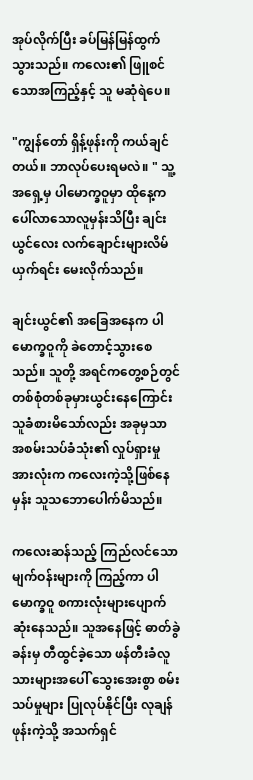အုပ်လိုက်ပြီး ခပ်မြန်မြန်ထွက်သွားသည်။ ကလေး၏ ဖြူစင်သောအကြည့်နှင့် သူ မဆုံရဲပေ။

"ကျွန်တော် ရှိန့်ဖုန်းကို ကယ်ချင်တယ်။ ဘာလုပ်ပေးရမလဲ။ " သူ့အရှေ့မှ ပါမောက္ခဝူမှာ ထိုနေ့က ပေါ်လာသောလူမှန်းသိပြီး ချင်းယွင်လေး လက်ချောင်းများလိမ်ယှက်ရင်း မေးလိုက်သည်။

ချင်းယွင်၏ အခြေအနေက ပါမောက္ခဝူကို ခဲတောင့်သွားစေသည်။ သူတို့ အရင်ကတွေ့စဉ်တွင် တစ်စုံတစ်ခုမှားယွင်းနေကြောင်း သူခံစားမိသော်လည်း အခုမှသာ အစမ်းသပ်ခံသုံး၏ လှုပ်ရှားမှုအားလုံးက ကလေးကဲ့သို့ဖြစ်နေမှန်း သူသဘောပေါက်မိသည်။

ကလေးဆန်သည့် ကြည်လင်သောမျက်ဝန်းများကို ကြည့်ကာ ပါမောက္ခဝူ စကားလုံးများပျောက်ဆုံးနေသည်။ သူအနေဖြင့် ဓာတ်ခွဲခန်းမှ တီထွင်ခဲ့သော ဖန်တီးခံလူသားများအပေါ် သွေးအေးစွာ စမ်းသပ်မှုများ ပြုလုပ်နိုင်ပြီး လုချန်ဖုန်းကဲ့သို့ အသက်ရှင်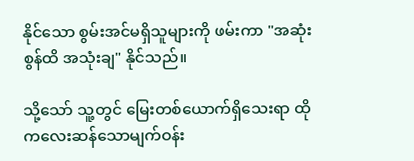နိုင်သော စွမ်းအင်မရှိသူများကို ဖမ်းကာ "အဆုံးစွန်ထိ အသုံးချ" နိုင်သည်။

သို့သော် သူ့တွင် မြေးတစ်ယောက်ရှိသေးရာ ထိုကလေးဆန်သောမျက်ဝန်း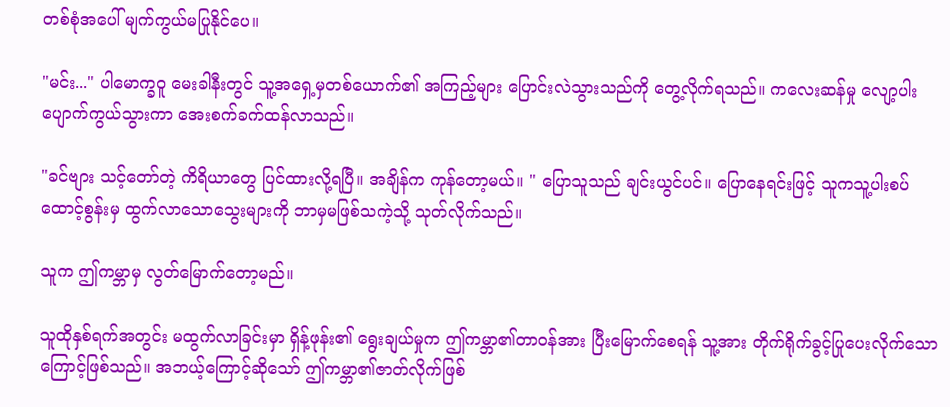တစ်စုံအပေါ် မျက်ကွယ်မပြုနိုင်ပေ။

"မင်း..." ပါမောက္ခဝူ မေးခါနီးတွင် သူ့အရှေ့မှတစ်ယောက်၏ အကြည့်များ ပြောင်းလဲသွားသည်ကို တွေ့လိုက်ရသည်။ ကလေးဆန်မှု လျော့ပါးပျောက်ကွယ်သွားကာ အေးစက်ခက်ထန်လာသည်။

"ခင်ဗျား သင့်တော်တဲ့ ကိရိယာတွေ ပြင်ထားလို့ရပြီ။ အချိန်က ကုန်တော့မယ်။ " ပြောသူသည် ချင်းယွင်ပင်။ ပြောနေရင်းဖြင့် သူကသူ့ပါးစပ်ထောင့်စွန်းမှ ထွက်လာသောသွေးများကို ဘာမှမဖြစ်သကဲ့သို့ သုတ်လိုက်သည်။

သူက ဤကမ္ဘာမှ လွတ်မြောက်တော့မည်။

သူထိုနှစ်ရက်အတွင်း မထွက်လာခြင်းမှာ ရှိန့်ဖုန်း၏ ရွေးချယ်မှုက ဤကမ္ဘာ၏တာဝန်အား ပြီးမြောက်စေရန် သူ့အား တိုက်ရိုက်ခွင့်ပြုပေးလိုက်သောကြောင့်ဖြစ်သည်။ အဘယ့်ကြောင့်ဆိုသော် ဤကမ္ဘာ၏ဇာတ်လိုက်ဖြစ်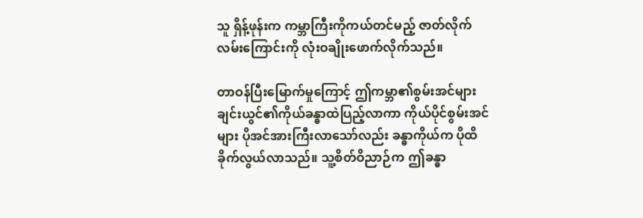သူ ရှိန့်ဖုန်းက ကမ္ဘာကြီးကိုကယ်တင်မည့် ဇာတ်လိုက်လမ်းကြောင်းကို လုံးဝချိုးဖောက်လိုက်သည်။

တာဝန်ပြီးမြောက်မှုကြောင့် ဤကမ္ဘာ၏စွမ်းအင်များ ချင်းယွင်၏ကိုယ်ခန္ဓာထဲပြည့်လာကာ ကိုယ်ပိုင်စွမ်းအင်များ ပိုအင်အားကြီးလာသော်လည်း ခန္ဓာကိုယ်က ပိုထိခိုက်လွယ်လာသည်။ သူ့စိတ်ဝိညာဉ်က ဤခန္ဓာ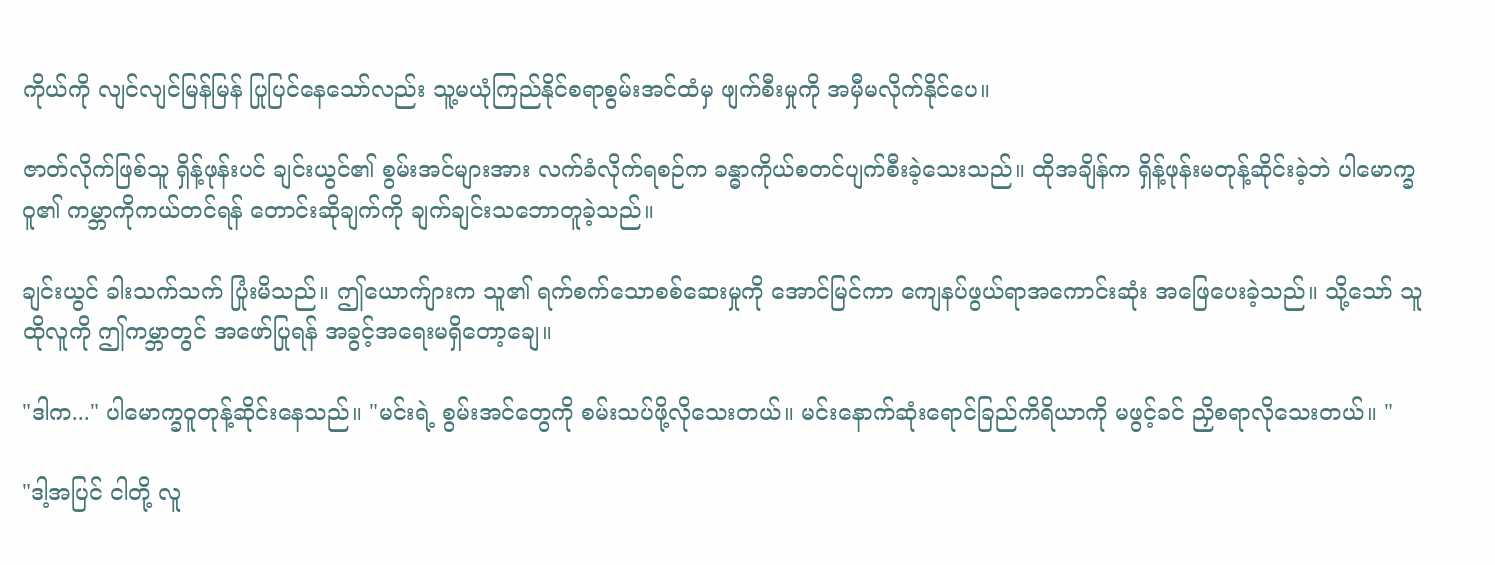ကိုယ်ကို လျင်လျင်မြန်မြန် ပြုပြင်နေသော်လည်း သူ့မယုံကြည်နိုင်စရာစွမ်းအင်ထံမှ ဖျက်စီးမှုကို အမှီမလိုက်နိုင်ပေ။

ဇာတ်လိုက်ဖြစ်သူ ရှိန့်ဖုန်းပင် ချင်းယွင်၏ စွမ်းအင်များအား လက်ခံလိုက်ရစဉ်က ခန္ဓာကိုယ်စတင်ပျက်စီးခဲ့သေးသည်။ ထိုအချိန်က ရှိန့်ဖုန်းမတုန့်ဆိုင်းခဲ့ဘဲ ပါမောက္ခဝူ၏ ကမ္ဘာကိုကယ်တင်ရန် တောင်းဆိုချက်ကို ချက်ချင်းသဘောတူခဲ့သည်။

ချင်းယွင် ခါးသက်သက် ပြုံးမိသည်။ ဤယောက်ျားက သူ၏ ရက်စက်သောစစ်ဆေးမှုကို အောင်မြင်ကာ ကျေနပ်ဖွယ်ရာအကောင်းဆုံး အဖြေပေးခဲ့သည်။ သို့သော် သူထိုလူကို ဤကမ္ဘာတွင် အဖော်ပြုရန် အခွင့်အရေးမရှိတော့ချေ။

"ဒါက..." ပါမောက္ခဝူတုန့်ဆိုင်းနေသည်။ "မင်းရဲ့ စွမ်းအင်တွေကို စမ်းသပ်ဖို့လိုသေးတယ်။ မင်းနောက်ဆုံးရောင်ခြည်ကိရိယာကို မဖွင့်ခင် ညှိစရာလိုသေးတယ်။ "

"ဒါ့အပြင် ငါတို့ လူ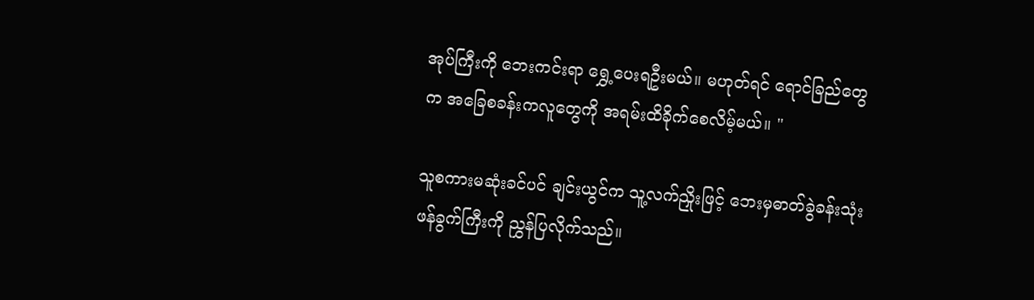အုပ်ကြီးကို ဘေးကင်းရာ ရွှေ့ပေးရဦးမယ်။ မဟုတ်ရင် ရောင်ခြည်တွေက အခြေစခန်းကလူတွေကို အရမ်းထိခိုက်စေလိမ့်မယ်။ "

သူစကားမဆုံးခင်ပင် ချင်းယွင်က သူ့လက်ညှိုးဖြင့် ဘေးမှဓာတ်ခွဲခန်းသုံးဖန်ခွက်ကြီးကို ညွှန်ပြလိုက်သည်။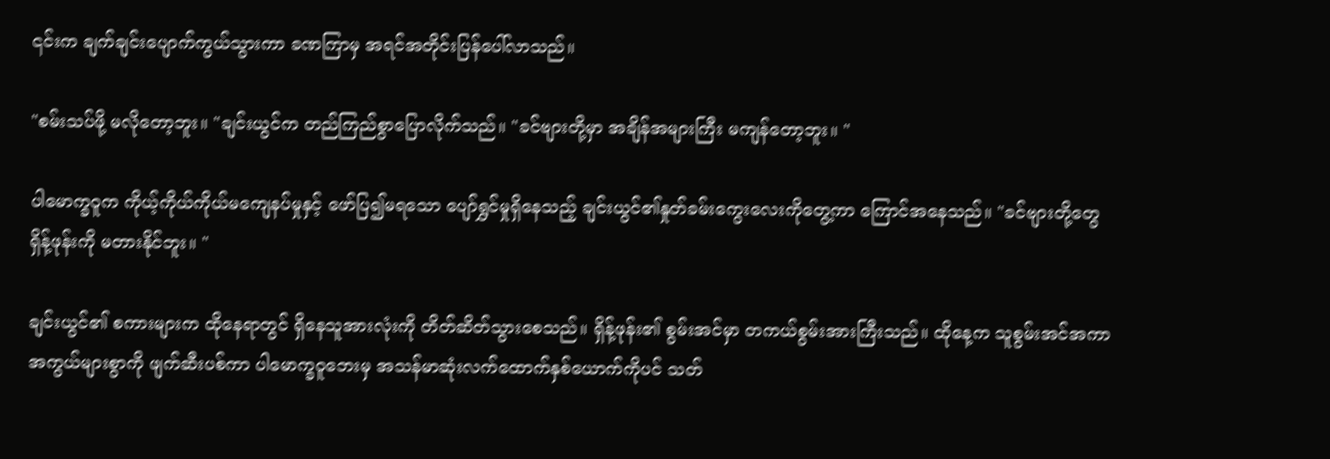၎င်းက ချက်ချင်းပျောက်ကွယ်သွားကာ ခဏကြာမှ အရင်အတိုင်းပြန်ပေါ်လာသည်။

"စမ်းသပ်ဖို့ မလိုတော့ဘူး။ "ချင်းယွင်က တည်ကြည်စွာပြောလိုက်သည်။ "ခင်ဗျားတို့မှာ အချိန်အများကြီး မကျန်တော့ဘူး။ "

ပါမောက္ခဝူက ကိုယ့်ကိုယ်ကိုယ်မကျေနပ်မှုနှင့် ဖော်ပြ၍မရသော ပျော်ရွှင်မှုရှိနေသည့် ချင်းယွင်၏နှုတ်ခမ်းကွေးလေးကိုတွေ့ကာ ကြောင်အနေသည်။ "ခင်ဗျားတို့တွေ ရှိန့်ဖုန်းကို မတားနိုင်ဘူး။ "

ချင်းယွင်၏ စကားများက ထိုနေရာတွင် ရှိနေသူအားလုံးကို တိတ်ဆိတ်သွားစေသည်။ ရှိန့်ဖုန်း၏ စွမ်းအင်မှာ တကယ်စွမ်းအားကြီးသည်။ ထိုနေ့က သူစွမ်းအင်အကာအကွယ်များစွာကို ဖျက်ဆီးပစ်ကာ ပါမောက္ခဝူဘေးမှ အသန်မာဆုံးလက်ထောက်နှစ်ယောက်ကိုပင် သတ်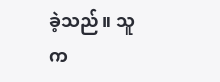ခဲ့သည်။ သူက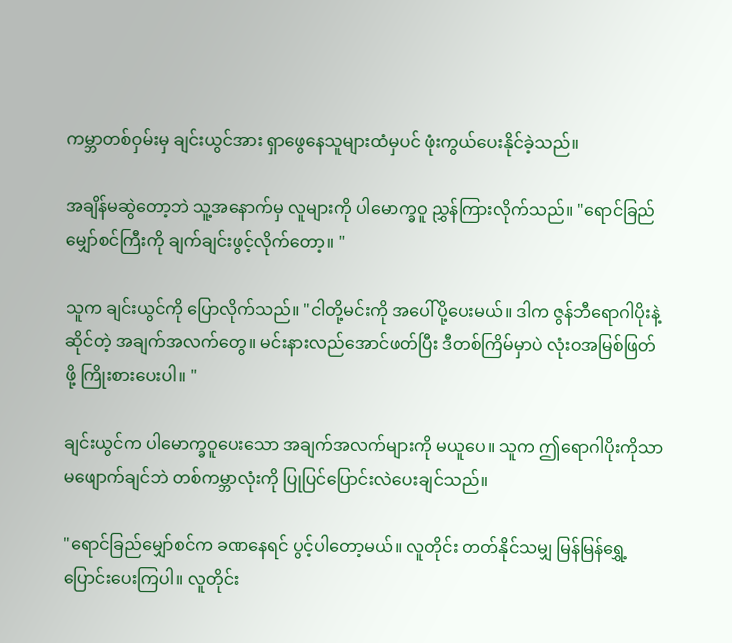ကမ္ဘာတစ်ဝှမ်းမှ ချင်းယွင်အား ရှာဖွေနေသူများထံမှပင် ဖုံးကွယ်ပေးနိုင်ခဲ့သည်။

အချိန်မဆွဲတော့ဘဲ သူ့အနောက်မှ လူများကို ပါမောက္ခဝူ ညွှန်ကြားလိုက်သည်။ "ရောင်ခြည်မျှော်စင်ကြီးကို ချက်ချင်းဖွင့်လိုက်တော့။ "

သူက ချင်းယွင်ကို ပြောလိုက်သည်။ "ငါတို့မင်းကို အပေါ်ပို့ပေးမယ်။ ဒါက ဇွန်ဘီရောဂါပိုးနဲ့ဆိုင်တဲ့ အချက်အလက်တွေ။ မင်းနားလည်အောင်ဖတ်ပြီး ဒီတစ်ကြိမ်မှာပဲ လုံးဝအမြစ်ဖြတ်ဖို့ ကြိုးစားပေးပါ။ "

ချင်းယွင်က ပါမောက္ခဝူပေးသော အချက်အလက်များကို မယူပေ။ သူက ဤရောဂါပိုးကိုသာ မဖျောက်ချင်ဘဲ တစ်ကမ္ဘာလုံးကို ပြုပြင်ပြောင်းလဲပေးချင်သည်။

"ရောင်ခြည်မျှော်စင်က ခဏနေရင် ပွင့်ပါတော့မယ်။ လူတိုင်း တတ်နိုင်သမျှ မြန်မြန်ရွှေ့ပြောင်းပေးကြပါ။ လူတိုင်း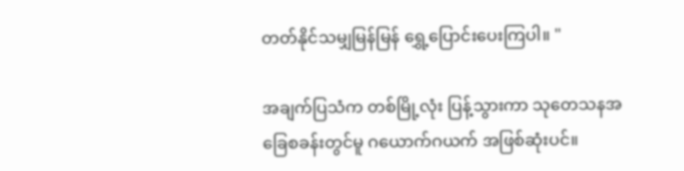တတ်နိုင်သမျှမြန်မြန် ရွှေ့ပြောင်းပေးကြပါ။ "

အချက်ပြသံက တစ်မြို့လုံး ပြန့်သွားကာ သုတေသနအခြေစခန်းတွင်မူ ဂယောက်ဂယက် အဖြစ်ဆုံးပင်။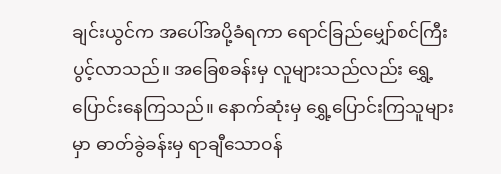ချင်းယွင်က အပေါ်အပို့ခံရကာ ရောင်ခြည်မျှော်စင်ကြီး ပွင့်လာသည်။ အခြေစခန်းမှ လူများသည်လည်း ရွှေ့ပြောင်းနေကြသည်။ နောက်ဆုံးမှ ရွှေ့ပြောင်းကြသူများမှာ ဓာတ်ခွဲခန်းမှ ရာချီသောဝန်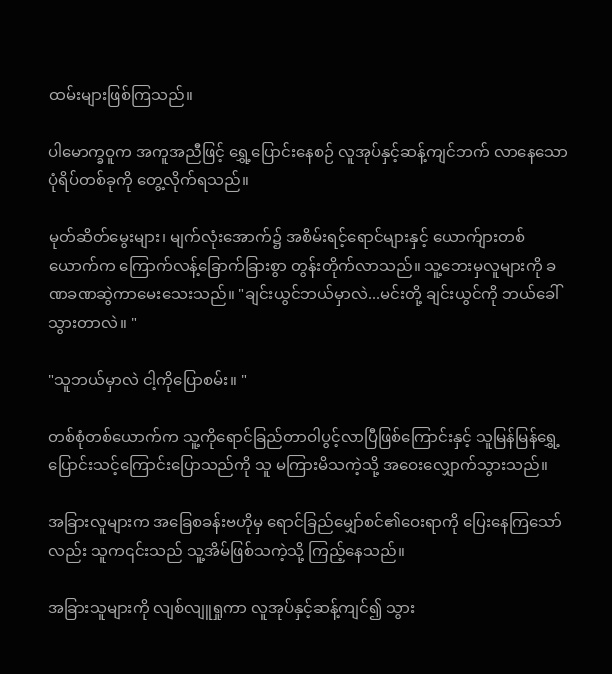ထမ်းများဖြစ်ကြသည်။

ပါမောက္ခဝူက အကူအညီဖြင့် ရွှေ့ပြောင်းနေစဉ် လူအုပ်နှင့်ဆန့်ကျင်ဘက် လာနေသော ပုံရိပ်တစ်ခုကို တွေ့လိုက်ရသည်။

မုတ်ဆိတ်မွေးများ၊ မျက်လုံးအောက်၌ အစိမ်းရင့်ရောင်များနှင့် ယောက်ျားတစ်ယောက်က ကြောက်လန့်ခြောက်ခြားစွာ တွန်းတိုက်လာသည်။ သူ့ဘေးမှလူများကို ခဏခဏဆွဲကာမေးသေးသည်။ "ချင်းယွင်ဘယ်မှာလဲ...မင်းတို့ ချင်းယွင်ကို ဘယ်ခေါ်သွားတာလဲ။ "

"သူဘယ်မှာလဲ ငါ့ကိုပြောစမ်း။ "

တစ်စုံတစ်ယောက်က သူ့ကိုရောင်ခြည်တာဝါပွင့်လာပြီဖြစ်ကြောင်းနှင့် သူမြန်မြန်ရွှေ့ပြောင်းသင့်ကြောင်းပြောသည်ကို သူ မကြားမိသကဲ့သို့ အဝေးလျှောက်သွားသည်။

အခြားလူများက အခြေစခန်းဗဟိုမှ ရောင်ခြည်မျှော်စင်၏ဝေးရာကို ပြေးနေကြသော်လည်း သူက၎င်းသည် သူ့အိမ်ဖြစ်သကဲ့သို့ ကြည့်နေသည်။

အခြားသူများကို လျစ်လျူရှုကာ လူအုပ်နှင့်ဆန့်ကျင်၍ သွား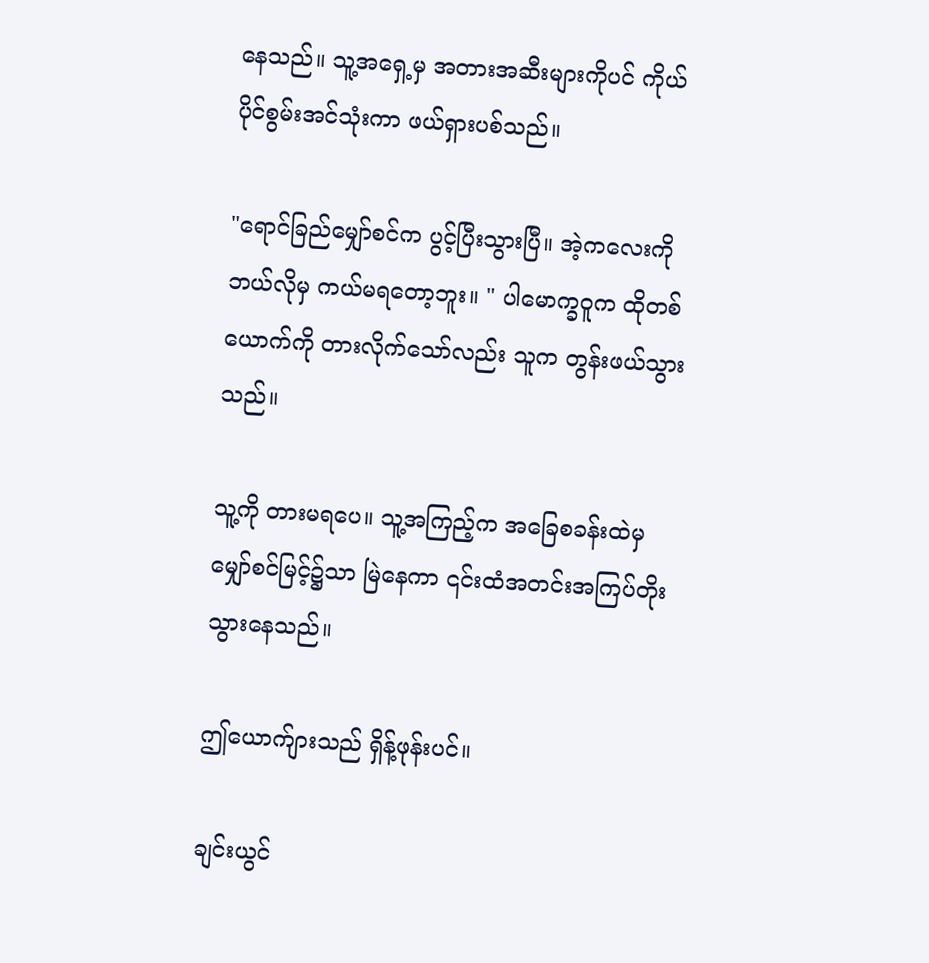နေသည်။ သူ့အရှေ့မှ အတားအဆီးများကိုပင် ကိုယ်ပိုင်စွမ်းအင်သုံးကာ ဖယ်ရှားပစ်သည်။

"ရောင်ခြည်မျှော်စင်က ပွင့်ပြီးသွားပြီ။ အဲ့ကလေးကို ဘယ်လိုမှ ကယ်မရတော့ဘူး။ " ပါမောက္ခဝူက ထိုတစ်ယောက်ကို တားလိုက်သော်လည်း သူက တွန်းဖယ်သွားသည်။

သူ့ကို တားမရပေ။ သူ့အကြည့်က အခြေစခန်းထဲမှ မျှော်စင်မြင့်၌သာ မြဲနေကာ ၎င်းထံအတင်းအကြပ်တိုးသွားနေသည်။

ဤယောက်ျားသည် ရှိန့်ဖုန်းပင်။

ချင်းယွင်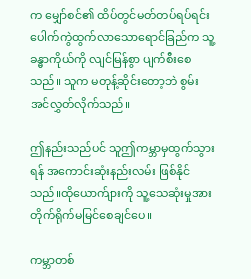က မျှော်စင်၏ ထိပ်တွင်မတ်တပ်ရပ်ရင်း ပေါက်ကွဲထွက်လာသောရောင်ခြည်က သူ့ခန္ဓာကိုယ်ကို လျင်မြန်စွာ ပျက်စီးစေသည်။ သူက မတုန့်ဆိုင်းတော့ဘဲ စွမ်းအင်လွှတ်လိုက်သည်။

ဤနည်းသည်ပင် သူဤကမ္ဘာမှထွက်သွားရန် အကောင်းဆုံးနည်းလမ်း ဖြစ်နိုင်သည်။ထိုယောက်ျားကို သူ့သေဆုံးမှုအား တိုက်ရိုက်မမြင်စေချင်ပေ။

ကမ္ဘာတစ်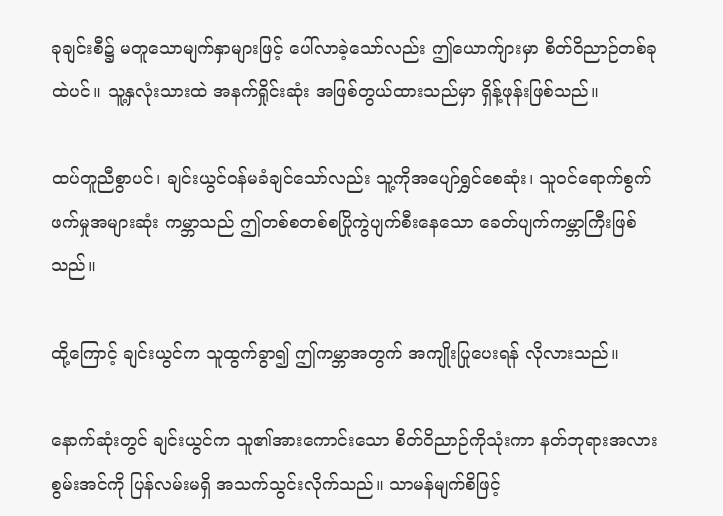ခုချင်းစီ၌ မတူသောမျက်နှာများဖြင့် ပေါ်လာခဲ့သော်လည်း ဤယောက်ျားမှာ စိတ်ဝိညာဉ်တစ်ခုထဲပင်။ သူ့နှလုံးသားထဲ အနက်ရှိုင်းဆုံး အဖြစ်တွယ်ထားသည်မှာ ရှိန့်ဖုန်းဖြစ်သည်။

ထပ်တူညီစွာပင်၊ ချင်းယွင်ဝန်မခံချင်သော်လည်း သူ့ကိုအပျော်ရွှင်စေဆုံး၊ သူဝင်ရောက်စွက်ဖက်မှုအများဆုံး ကမ္ဘာသည် ဤတစ်စတစ်စပြိုကွဲပျက်စီးနေသော ခေတ်ပျက်ကမ္ဘာကြီးဖြစ်သည်။

ထို့ကြောင့် ချင်းယွင်က သူထွက်ခွာ၍ ဤကမ္ဘာအတွက် အကျိုးပြုပေးရန် လိုလားသည်။

နောက်ဆုံးတွင် ချင်းယွင်က သူ၏အားကောင်းသော စိတ်ဝိညာဉ်ကိုသုံးကာ နတ်ဘုရားအလားစွမ်းအင်ကို ပြန်လမ်းမရှိ အသက်သွင်းလိုက်သည်။ သာမန်မျက်စိဖြင့်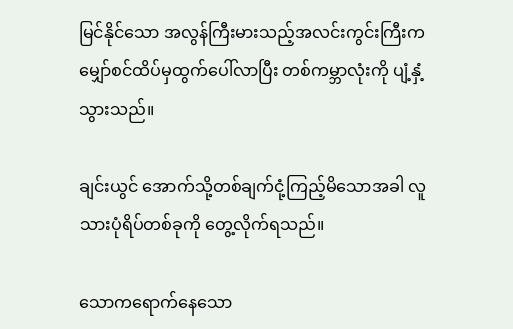မြင်နိုင်သော အလွန်ကြီးမားသည့်အလင်းကွင်းကြီးက မျှော်စင်ထိပ်မှထွက်ပေါ်လာပြီး တစ်ကမ္ဘာလုံးကို ပျံ့နှံ့သွားသည်။

ချင်းယွင် အောက်သို့တစ်ချက်ငုံ့ကြည့်မိသောအခါ လူသားပုံရိပ်တစ်ခုကို တွေ့လိုက်ရသည်။

သောကရောက်နေသော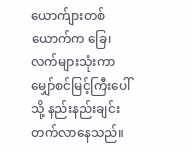ယောက်ျားတစ်ယောက်က ခြေ၊ လက်များသုံးကာမျှော်စင်မြင့်ကြီးပေါ်သို့ နည်းနည်းချင်း တက်လာနေသည်။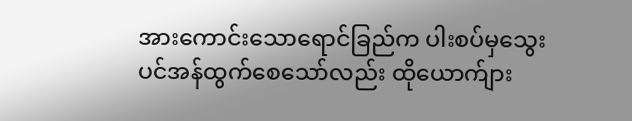အားကောင်းသောရောင်ခြည်က ပါးစပ်မှသွေးပင်အန်ထွက်စေသော်လည်း ထိုယောက်ျား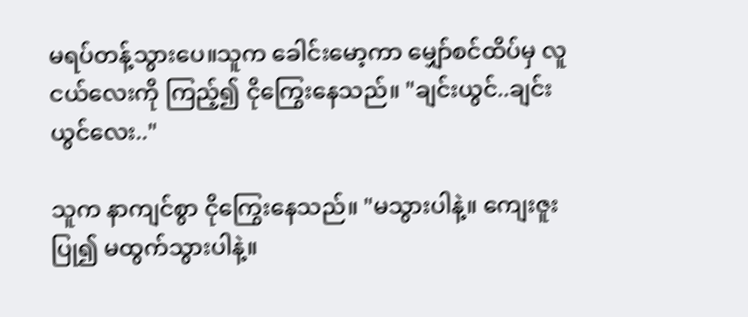မရပ်တန့်သွားပေ။သူက ခေါင်းမော့ကာ မျှော်စင်ထိပ်မှ လူငယ်လေးကို ကြည့်၍ ငိုကြွေးနေသည်။ "ချင်းယွင်..ချင်းယွင်လေး.."

သူက နာကျင်စွာ ငိုကြွေးနေသည်။ "မသွားပါနဲ့။ ကျေးဇူးပြု၍ မထွက်သွားပါနဲ့။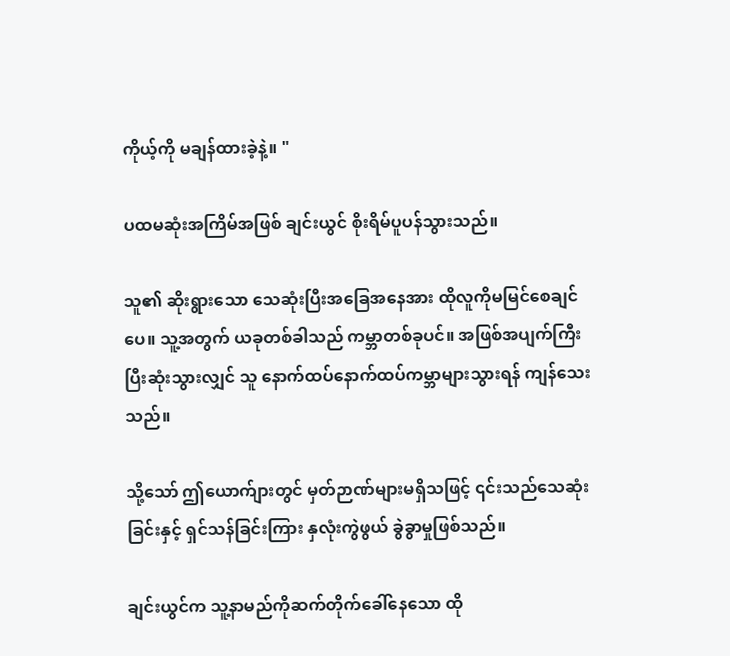ကိုယ့်ကို မချန်ထားခဲ့နဲ့။ "

ပထမဆုံးအကြိမ်အဖြစ် ချင်းယွင် စိုးရိမ်ပူပန်သွားသည်။

သူ၏ ဆိုးရွားသော သေဆုံးပြီးအခြေအနေအား ထိုလူကိုမမြင်စေချင်ပေ။ သူ့အတွက် ယခုတစ်ခါသည် ကမ္ဘာတစ်ခုပင်။ အဖြစ်အပျက်ကြီးပြီးဆုံးသွားလျှင် သူ နောက်ထပ်နောက်ထပ်ကမ္ဘာများသွားရန် ကျန်သေးသည်။

သို့သော် ဤယောက်ျားတွင် မှတ်ဉာဏ်များမရှိသဖြင့် ၎င်းသည်သေဆုံးခြင်းနှင့် ရှင်သန်ခြင်းကြား နှလုံးကွဲဖွယ် ခွဲခွာမှုဖြစ်သည်။

ချင်းယွင်က သူ့နာမည်ကိုဆက်တိုက်ခေါ်နေသော ထို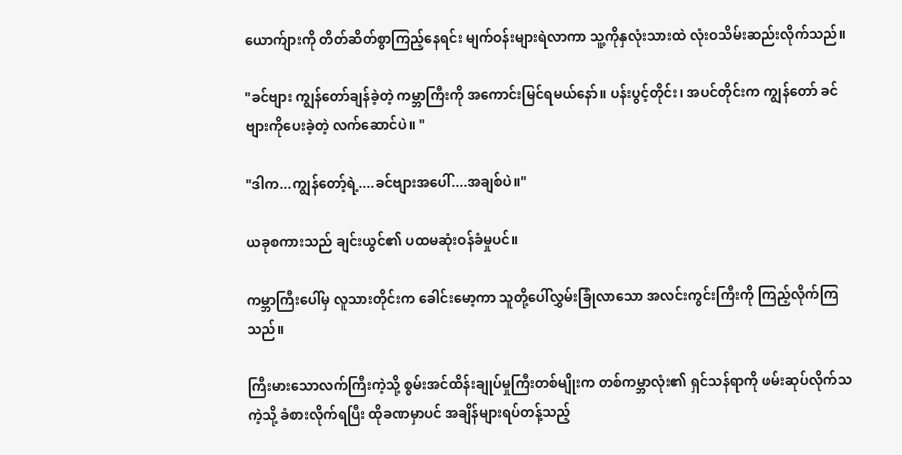ယောက်ျားကို တိတ်ဆိတ်စွာကြည့်နေရင်း မျက်ဝန်းများရဲလာကာ သူ့ကိုနှလုံးသားထဲ လုံးဝသိမ်းဆည်းလိုက်သည်။

"ခင်ဗျား ကျွန်တော်ချန်ခဲ့တဲ့ ကမ္ဘာကြီးကို အကောင်းမြင်ရမယ်နော်။ ပန်းပွင့်တိုင်း၊ အပင်တိုင်းက ကျွန်တော် ခင်ဗျားကိုပေးခဲ့တဲ့ လက်ဆောင်ပဲ။ "

"ဒါက...ကျွန်တော့်ရဲ့....ခင်ဗျားအပေါ်....အချစ်ပဲ။"

ယခုစကားသည် ချင်းယွင်၏ ပထမဆုံးဝန်ခံမှုပင်။

ကမ္ဘာကြီးပေါ်မှ လူသားတိုင်းက ခေါင်းမော့ကာ သူတို့ပေါ်လွှမ်းခြုံလာသော အလင်းကွင်းကြီးကို ကြည့်လိုက်ကြသည်။

ကြီးမားသောလက်ကြီးကဲ့သို့ စွမ်းအင်ထိန်းချုပ်မှုကြီးတစ်မျိုးက တစ်ကမ္ဘာလုံး၏ ရှင်သန်ရာကို ဖမ်းဆုပ်လိုက်သကဲ့သို့ ခံစားလိုက်ရပြီး ထိုခဏမှာပင် အချိန်များရပ်တန့်သည့်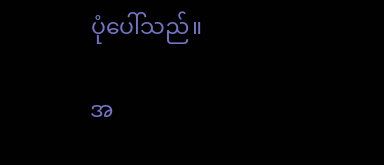ပုံပေါ်သည်။

အ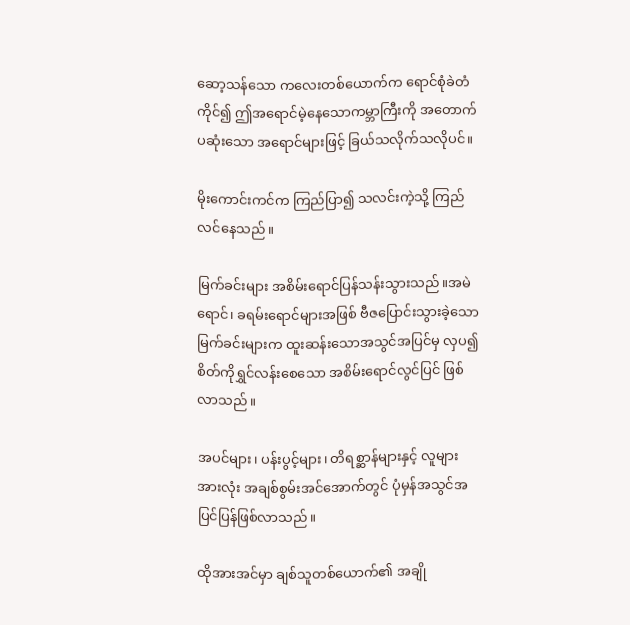ဆော့သန်သော ကလေးတစ်ယောက်က ရောင်စုံခဲတံကိုင်၍ ဤအရောင်မဲ့နေသောကမ္ဘာကြီးကို အတောက်ပဆုံးသော အရောင်များဖြင့် ခြယ်သလိုက်သလိုပင်။

မိုးကောင်းကင်က ကြည်ပြာ၍ သလင်းကဲ့သို့ ကြည်လင်နေသည်။

မြက်ခင်းများ အစိမ်းရောင်ပြန်သန်းသွားသည်။အမဲရောင်၊ ခရမ်းရောင်များအဖြစ် ဗီဇပြောင်းသွားခဲ့သော မြက်ခင်းများက ထူးဆန်းသောအသွင်အပြင်မှ လှပ၍စိတ်ကိုရွှင်လန်းစေသော အစိမ်းရောင်လွင်ပြင် ဖြစ်လာသည်။

အပင်များ၊ ပန်းပွင့်များ၊ တိရစ္ဆာန်များနှင့် လူများအားလုံး အချစ်စွမ်းအင်အောက်တွင် ပုံမှန်အသွင်အပြင်ပြန်ဖြစ်လာသည်။

ထိုအားအင်မှာ ချစ်သူတစ်ယောက်၏ အချို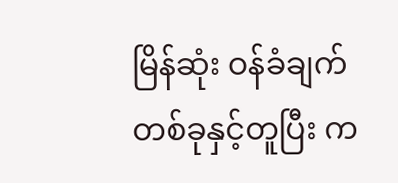မြိန်ဆုံး ဝန်ခံချက်တစ်ခုနှင့်တူပြီး က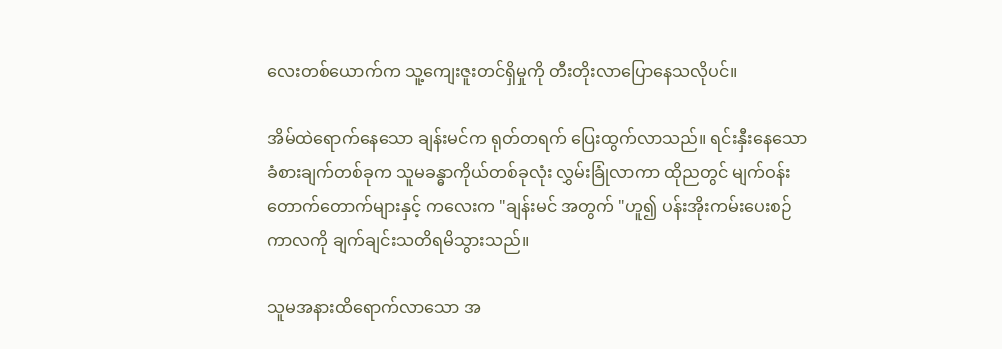လေးတစ်ယောက်က သူ့ကျေးဇူးတင်ရှိမှုကို တီးတိုးလာပြောနေသလိုပင်။

အိမ်ထဲရောက်နေသော ချန်းမင်က ရုတ်တရက် ပြေးထွက်လာသည်။ ရင်းနှီးနေသော ခံစားချက်တစ်ခုက သူမခန္ဓာကိုယ်တစ်ခုလုံး လွှမ်းခြုံလာကာ ထိုညတွင် မျက်ဝန်းတောက်တောက်များနှင့် ကလေးက "ချန်းမင် အတွက် "ဟူ၍ ပန်းအိုးကမ်းပေးစဉ်ကာလကို ချက်ချင်းသတိရမိသွားသည်။

သူမအနားထိရောက်လာသော အ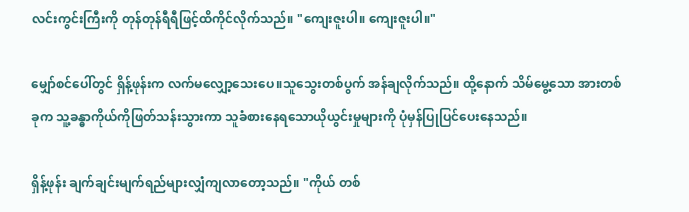လင်းကွင်းကြီးကို တုန်တုန်ရီရီဖြင့်ထိကိုင်လိုက်သည်။ "ကျေးဇူးပါ။ ကျေးဇူးပါ။"

မျှော်စင်ပေါ်တွင် ရှိန့်ဖုန်းက လက်မလျှော့သေးပေ။သူသွေးတစ်ပွက် အန်ချလိုက်သည်။ ထို့နောက် သိမ်မွေ့သော အားတစ်ခုက သူ့ခန္ဓာကိုယ်ကိုဖြတ်သန်းသွားကာ သူခံစားနေရသောယိုယွင်းမှုများကို ပုံမှန်ပြုပြင်ပေးနေသည်။

ရှိန့်ဖုန်း ချက်ချင်းမျက်ရည်များလျှံကျလာတော့သည်။ "ကိုယ် တစ်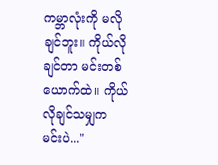ကမ္ဘာလုံးကို မလိုချင်ဘူး။ ကိုယ်လိုချင်တာ မင်းတစ်ယောက်ထဲ။ ကိုယ်လိုချင်သမျှက မင်းပဲ..."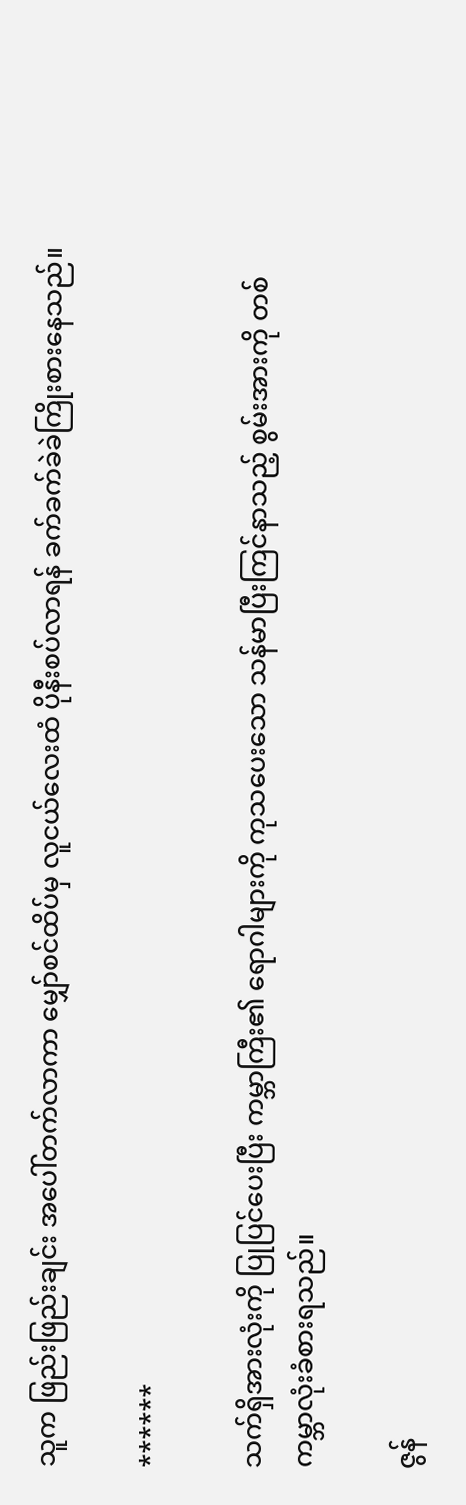သူက ဖြည်းဖြည်းချင်း အပေါ်တက်လာကာ မျှော်စင်ထိပ်မှ လူငယ်လေးထံ ပိုနီးစပ်လာရန် ခက်ခက်ခဲခဲကြိုးစားနေသည်။

******

သက်ရှိအားလုံးကို ပြုပြင်ပေးပြီး ကမ္ဘာကြီး၏ ရောဂါများကို ကုသပေးသော သန်မာပြီးကြင်နာသည့် စွမ်းအားကို တစ်ကမ္ဘာလုံးခံစားရသည်။

ဇွန်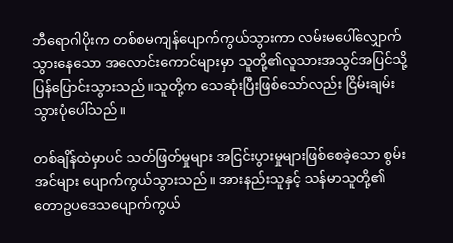ဘီရောဂါပိုးက တစ်စမကျန်ပျောက်ကွယ်သွားကာ လမ်းမပေါ်လျှောက်သွားနေသော အလောင်းကောင်များမှာ သူတို့၏လူသားအသွင်အပြင်သို့ ပြန်ပြောင်းသွားသည်။သူတို့က သေဆုံးပြီးဖြစ်သော်လည်း ငြိမ်းချမ်းသွားပုံပေါ်သည်။

တစ်ချိန်ထဲမှာပင် သတ်ဖြတ်မှုများ အငြင်းပွားမှုများဖြစ်စေခဲ့သော စွမ်းအင်များ ပျောက်ကွယ်သွားသည်။ အားနည်းသူနှင့် သန်မာသူတို့၏ တောဥပဒေသပျောက်ကွယ်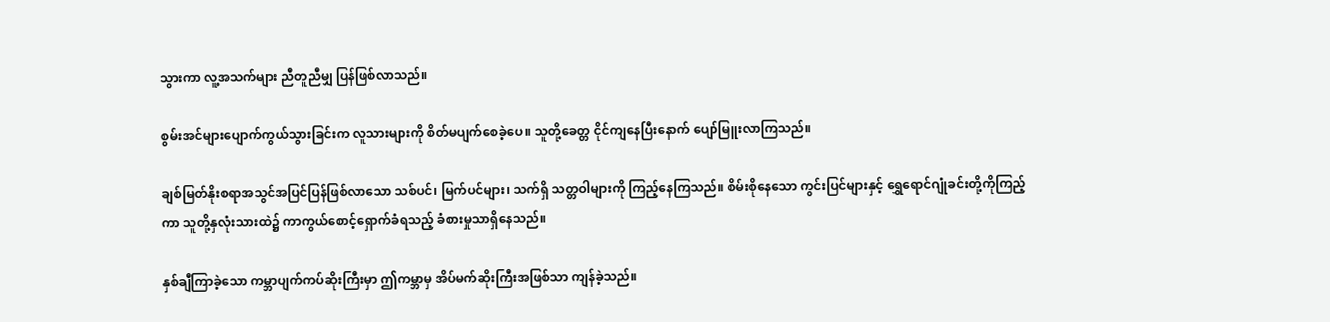သွားကာ လူ့အသက်များ ညီတူညီမျှ ပြန်ဖြစ်လာသည်။

စွမ်းအင်များပျောက်ကွယ်သွားခြင်းက လူသားများကို စိတ်မပျက်စေခဲ့ပေ။ သူတို့ခေတ္တ ငိုင်ကျနေပြီးနောက် ပျော်မြူးလာကြသည်။

ချစ်မြတ်နိုးစရာအသွင်အပြင်ပြန်ဖြစ်လာသော သစ်ပင်၊ မြက်ပင်များ၊ သက်ရှိ သတ္တဝါများကို ကြည့်နေကြသည်။ စိမ်းစိုနေသော ကွင်းပြင်များနှင့် ရွှေရောင်ဂျုံခင်းတို့ကိုကြည့်ကာ သူတို့နှလုံးသားထဲ၌ ကာကွယ်စောင့်ရှောက်ခံရသည့် ခံစားမှုသာရှိနေသည်။

နှစ်ချီကြာခဲ့သော ကမ္ဘာပျက်ကပ်ဆိုးကြီးမှာ ဤကမ္ဘာမှ အိပ်မက်ဆိုးကြီးအဖြစ်သာ ကျန်ခဲ့သည်။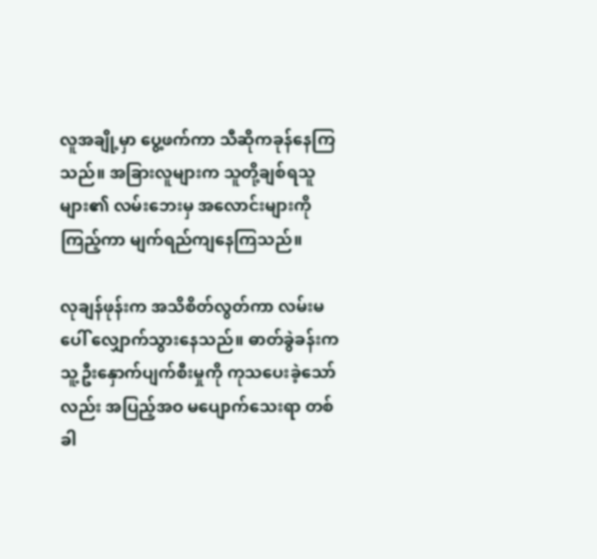လူအချို့မှာ ပွေ့ဖက်ကာ သီဆိုကခုန်နေကြသည်။ အခြားလူများက သူတို့ချစ်ရသူများ၏ လမ်းဘေးမှ အလောင်းများကို ကြည့်ကာ မျက်ရည်ကျနေကြသည်။

လုချန်ဖုန်းက အသိစိတ်လွတ်ကာ လမ်းမပေါ် လျှောက်သွားနေသည်။ ဓာတ်ခွဲခန်းက သူ့ဦးနှောက်ပျက်စီးမှုကို ကုသပေးခဲ့သော်လည်း အပြည့်အဝ မပျောက်သေးရာ တစ်ခါ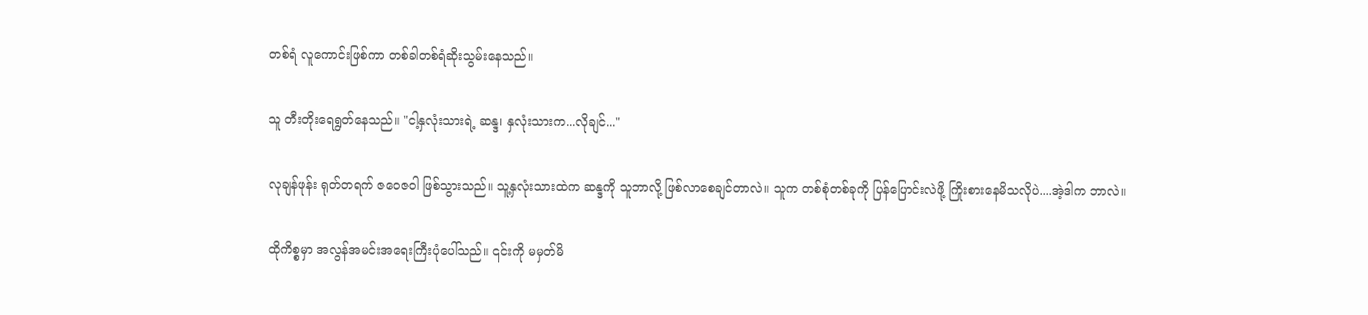တစ်ရံ လူကောင်းဖြစ်ကာ တစ်ခါတစ်ရံဆိုးသွမ်းနေသည်။

သူ တီးတိုးရေရွတ်နေသည်။ "ငါ့နှလုံးသားရဲ့ ဆန္ဒ၊ နှလုံးသားက...လိုချင်..."

လုချန်ဖုန်း ရုတ်တရက် ဇဝေဇဝါ ဖြစ်သွားသည်။ သူ့နှလုံးသားထဲက ဆန္ဒကို သူဘာလို့ ဖြစ်လာစေချင်တာလဲ။ သူက တစ်စုံတစ်ခုကို ပြန်ပြောင်းလဲဖို့ ကြိုးစားနေမိသလိုပဲ....အဲ့ဒါက ဘာလဲ။

ထိုကိစ္စမှာ အလွန်အမင်းအရေးကြီးပုံပေါ်သည်။ ၎င်းကို မမှတ်မိ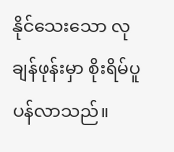နိုင်သေးသော လုချန်ဖုန်းမှာ စိုးရိမ်ပူပန်လာသည်။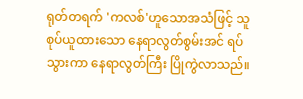ရုတ်တရက် 'ကလစ်'ဟူသောအသံဖြင့် သူစုပ်ယူထားသော နေရာလွတ်စွမ်းအင် ရပ်သွားကာ နေရာလွတ်ကြီး ပြိုကွဲလာသည်။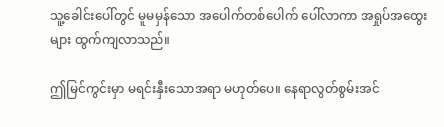သူ့ခေါင်းပေါ်တွင် မူမမှန်သော အပေါက်တစ်ပေါက် ပေါ်လာကာ အရှုပ်အထွေးများ ထွက်ကျလာသည်။

ဤမြင်ကွင်းမှာ မရင်းနှီးသောအရာ မဟုတ်ပေ။ နေရာလွတ်စွမ်းအင်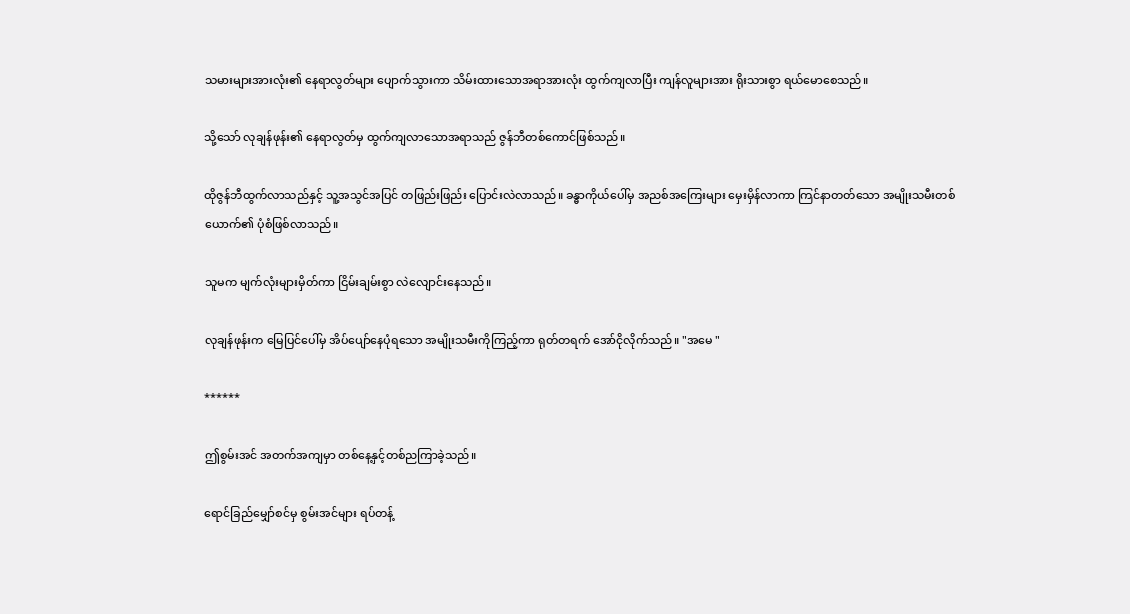သမားများအားလုံး၏ နေရာလွတ်များ ပျောက်သွားကာ သိမ်းထားသောအရာအားလုံး ထွက်ကျလာပြီး ကျန်လူများအား ရိုးသားစွာ ရယ်မောစေသည်။

သို့သော် လုချန်ဖုန်း၏ နေရာလွတ်မှ ထွက်ကျလာသောအရာသည် ဇွန်ဘီတစ်ကောင်ဖြစ်သည်။

ထိုဇွန်ဘီထွက်လာသည်နှင့် သူ့အသွင်အပြင် တဖြည်းဖြည်း ပြောင်းလဲလာသည်။ ခန္ဓာကိုယ်ပေါ်မှ အညစ်အကြေးများ မှေးမှိန်လာကာ ကြင်နာတတ်သော အမျိုးသမီးတစ်ယောက်၏ ပုံစံဖြစ်လာသည်။

သူမက မျက်လုံးများမှိတ်ကာ ငြိမ်းချမ်းစွာ လဲလျောင်းနေသည်။

လုချန်ဖုန်းက မြေပြင်ပေါ်မှ အိပ်ပျော်နေပုံရသော အမျိုးသမီးကိုကြည့်ကာ ရုတ်တရက် အော်ငိုလိုက်သည်။ "အမေ "

******

ဤစွမ်းအင် အတက်အကျမှာ တစ်နေ့နှင့်တစ်ညကြာခဲ့သည်။

ရောင်ခြည်မျှော်စင်မှ စွမ်းအင်များ ရပ်တန့်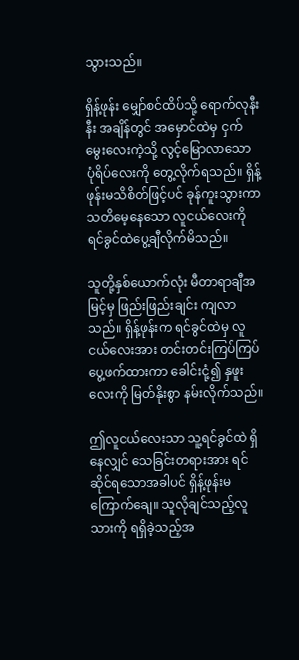သွားသည်။

ရှိန့်ဖုန်း မျှော်စင်ထိပ်သို့ ရောက်လုနီးနီး အချိန်တွင် အမှောင်ထဲမှ ငှက်မွေးလေးကဲ့သို့ လွင့်မြောလာသော ပုံရိပ်လေးကို တွေ့လိုက်ရသည်။ ရှိန့်ဖုန်းမသိစိတ်ဖြင့်ပင် ခုန်ကူးသွားကာ သတိမေ့နေသော လူငယ်လေးကို ရင်ခွင်ထဲပွေ့ချီလိုက်မိသည်။

သူတို့နှစ်ယောက်လုံး မီတာရာချီအမြင့်မှ ဖြည်းဖြည်းချင်း ကျလာသည်။ ရှိန့်ဖုန်းက ရင်ခွင်ထဲမှ လူငယ်လေးအား တင်းတင်းကြပ်ကြပ် ပွေ့ဖက်ထားကာ ခေါင်းငုံ့၍ နှဖူးလေးကို မြတ်နိုးစွာ နမ်းလိုက်သည်။

ဤလူငယ်လေးသာ သူ့ရင်ခွင်ထဲ ရှိနေလျှင် သေခြင်းတရားအား ရင်ဆိုင်ရသောအခါပင် ရှိန့်ဖုန်းမကြောက်ချေ။ သူလိုချင်သည့်လူသားကို ရရှိခဲ့သည့်အ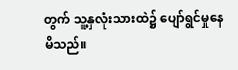တွက် သူ့နှလုံးသားထဲ၌ ပျော်ရွင်မှုနေမိသည်။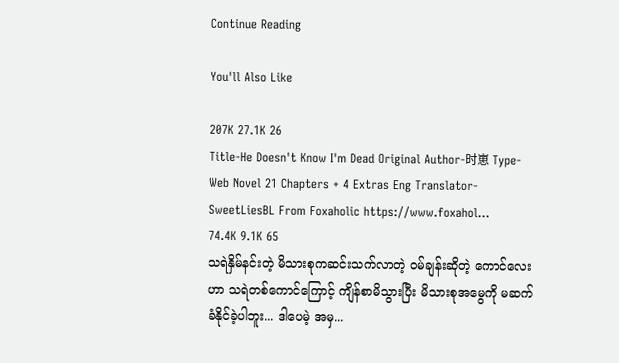Continue Reading

You'll Also Like

207K 27.1K 26
Title-He Doesn't Know I'm Dead Original Author-时崽 Type-Web Novel 21 Chapters + 4 Extras Eng Translator-SweetLiesBL From Foxaholic https://www.foxahol...
74.4K 9.1K 65
သရဲနှိမ်နင်းတဲ့ မိသားစုကဆင်းသက်လာတဲ့ ဝမ်ချန်းဆိုတဲ့ ကောင်လေးဟာ သရဲတစ်ကောင်ကြောင့် ကျိန်စာမိသွားပြီး မိသားစုအမွေကို မဆက်ခံနိုင်ခဲ့ပါဘူး... ဒါပေမဲ့ အမှ...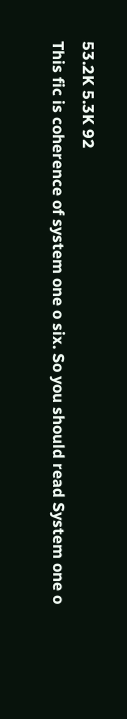53.2K 5.3K 92
This fic is coherence of system one o six. So you should read System one o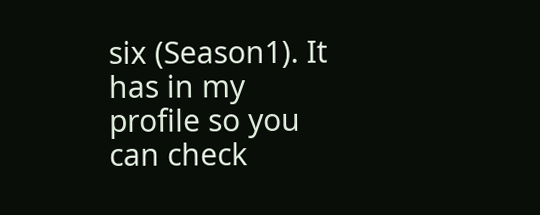six (Season1). It has in my profile so you can check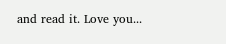and read it. Love you...